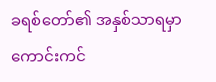ခရစ်တော်၏ အနှစ်သာရမှာ ကောင်းကင်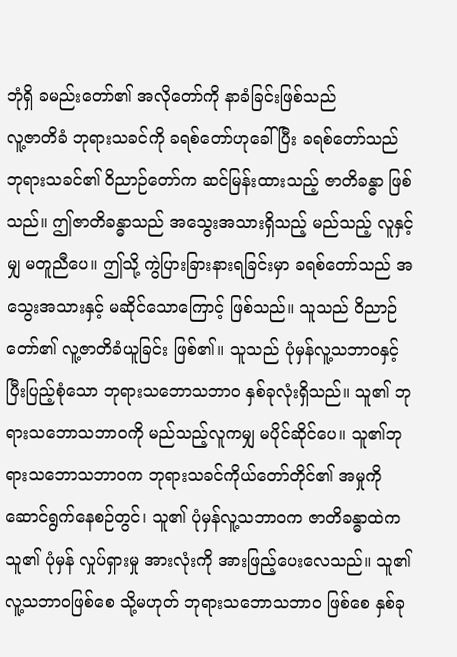ဘုံရှိ ခမည်းတော်၏ အလိုတော်ကို နာခံခြင်းဖြစ်သည်
လူ့ဇာတိခံ ဘုရားသခင်ကို ခရစ်တော်ဟုခေါ်ပြီး ခရစ်တော်သည် ဘုရားသခင်၏ ဝိညာဉ်တော်က ဆင်မြန်းထားသည့် ဇာတိခန္ဓာ ဖြစ်သည်။ ဤဇာတိခန္ဓာသည် အသွေးအသားရှိသည့် မည်သည့် လူနှင့်မျှ မတူညီပေ။ ဤသို့ ကွဲပြားခြားနားရခြင်းမှာ ခရစ်တော်သည် အသွေးအသားနှင့် မဆိုင်သောကြောင့် ဖြစ်သည်။ သူသည် ဝိညာဉ်တော်၏ လူ့ဇာတိခံယူခြင်း ဖြစ်၏။ သူသည် ပုံမှန်လူ့သဘာဝနှင့် ပြီးပြည့်စုံသော ဘုရားသဘောသဘာဝ နှစ်ခုလုံးရှိသည်။ သူ၏ ဘုရားသဘောသဘာဝကို မည်သည့်လူကမျှ မပိုင်ဆိုင်ပေ။ သူ၏ဘုရားသဘောသဘာဝက ဘုရားသခင်ကိုယ်တော်တိုင်၏ အမှုကို ဆောင်ရွက်နေစဉ်တွင်၊ သူ၏ ပုံမှန်လူ့သဘာဝက ဇာတိခန္ဓာထဲက သူ၏ ပုံမှန် လှုပ်ရှားမှု အားလုံးကို အားဖြည့်ပေးလေသည်။ သူ၏ လူ့သဘာဝဖြစ်စေ သို့မဟုတ် ဘုရားသဘောသဘာဝ ဖြစ်စေ နှစ်ခု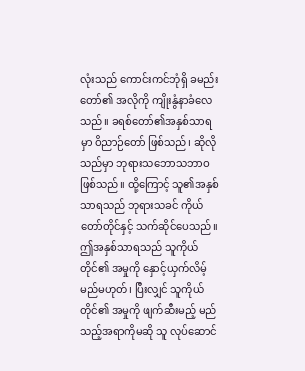လုံးသည် ကောင်းကင်ဘုံရှိ ခမည်းတော်၏ အလိုကို ကျိုးနွံနာခံလေသည်။ ခရစ်တော်၏အနှစ်သာရမှာ ဝိညာဉ်တော် ဖြစ်သည်၊ ဆိုလိုသည်မှာ ဘုရားသဘောသဘာဝ ဖြစ်သည်။ ထို့ကြောင့် သူ၏အနှစ်သာရသည် ဘုရားသခင် ကိုယ်တော်တိုင်နှင့် သက်ဆိုင်ပေသည်။ ဤအနှစ်သာရသည် သူကိုယ်တိုင်၏ အမှုကို နှောင့်ယှက်လိမ့်မည်မဟုတ်၊ ပြီးလျှင် သူကိုယ်တိုင်၏ အမှုကို ဖျက်ဆီးမည့် မည်သည့်အရာကိုမဆို သူ လုပ်ဆောင်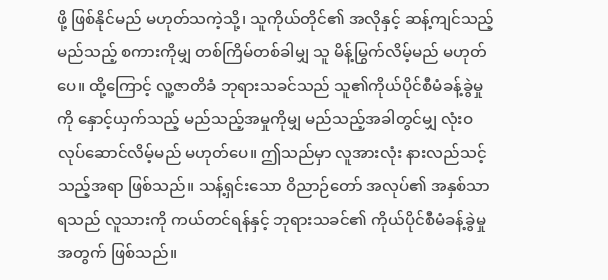ဖို့ ဖြစ်နိုင်မည် မဟုတ်သကဲ့သို့၊ သူကိုယ်တိုင်၏ အလိုနှင့် ဆန့်ကျင်သည့် မည်သည့် စကားကိုမျှ တစ်ကြိမ်တစ်ခါမျှ သူ မိန့်မြွက်လိမ့်မည် မဟုတ်ပေ။ ထို့ကြောင့် လူ့ဇာတိခံ ဘုရားသခင်သည် သူ၏ကိုယ်ပိုင်စီမံခန့်ခွဲမှုကို နှောင့်ယှက်သည့် မည်သည့်အမှုကိုမျှ မည်သည့်အခါတွင်မျှ လုံးဝ လုပ်ဆောင်လိမ့်မည် မဟုတ်ပေ။ ဤသည်မှာ လူအားလုံး နားလည်သင့်သည့်အရာ ဖြစ်သည်။ သန့်ရှင်းသော ဝိညာဉ်တော် အလုပ်၏ အနှစ်သာရသည် လူသားကို ကယ်တင်ရန်နှင့် ဘုရားသခင်၏ ကိုယ်ပိုင်စီမံခန့်ခွဲမှုအတွက် ဖြစ်သည်။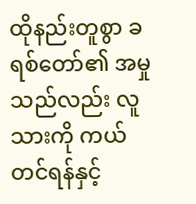ထိုနည်းတူစွာ ခရစ်တော်၏ အမှုသည်လည်း လူသားကို ကယ်တင်ရန်နှင့်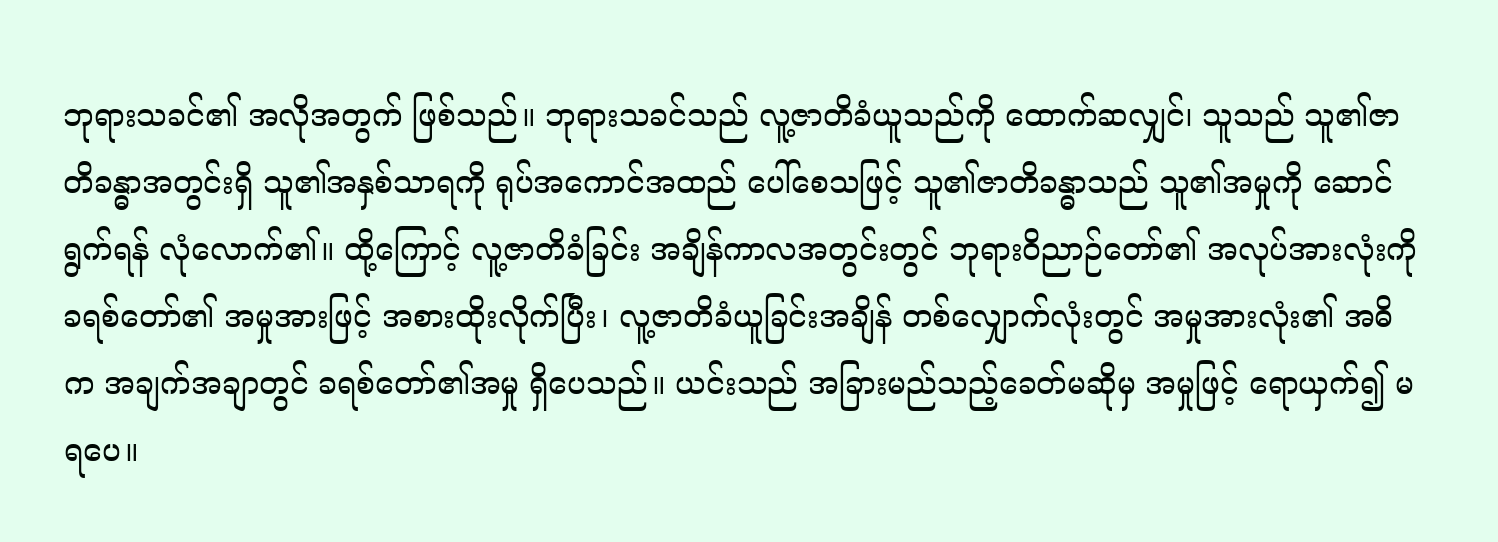ဘုရားသခင်၏ အလိုအတွက် ဖြစ်သည်။ ဘုရားသခင်သည် လူ့ဇာတိခံယူသည်ကို ထောက်ဆလျှင်၊ သူသည် သူ၏ဇာတိခန္ဓာအတွင်းရှိ သူ၏အနှစ်သာရကို ရုပ်အကောင်အထည် ပေါ်စေသဖြင့် သူ၏ဇာတိခန္ဓာသည် သူ၏အမှုကို ဆောင်ရွက်ရန် လုံလောက်၏။ ထို့ကြောင့် လူ့ဇာတိခံခြင်း အချိန်ကာလအတွင်းတွင် ဘုရားဝိညာဉ်တော်၏ အလုပ်အားလုံးကို ခရစ်တော်၏ အမှုအားဖြင့် အစားထိုးလိုက်ပြီး၊ လူ့ဇာတိခံယူခြင်းအချိန် တစ်လျှောက်လုံးတွင် အမှုအားလုံး၏ အဓိက အချက်အချာတွင် ခရစ်တော်၏အမှု ရှိပေသည်။ ယင်းသည် အခြားမည်သည့်ခေတ်မဆိုမှ အမှုဖြင့် ရောယှက်၍ မရပေ။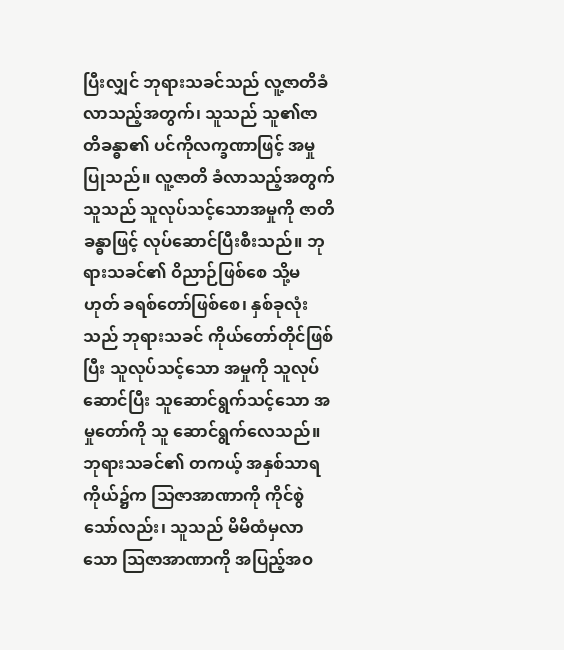ပြီးလျှင် ဘုရားသခင်သည် လူ့ဇာတိခံလာသည့်အတွက်၊ သူသည် သူ၏ဇာတိခန္ဓာ၏ ပင်ကိုလက္ခဏာဖြင့် အမှုပြုသည်။ လူ့ဇာတိ ခံလာသည့်အတွက် သူသည် သူလုပ်သင့်သောအမှုကို ဇာတိခန္ဓာဖြင့် လုပ်ဆောင်ပြီးစီးသည်။ ဘုရားသခင်၏ ဝိညာဉ်ဖြစ်စေ သို့မဟုတ် ခရစ်တော်ဖြစ်စေ၊ နှစ်ခုလုံးသည် ဘုရားသခင် ကိုယ်တော်တိုင်ဖြစ်ပြီး သူလုပ်သင့်သော အမှုကို သူလုပ်ဆောင်ပြီး သူဆောင်ရွက်သင့်သော အမှုတော်ကို သူ ဆောင်ရွက်လေသည်။
ဘုရားသခင်၏ တကယ့် အနှစ်သာရ ကိုယ်၌က သြဇာအာဏာကို ကိုင်စွဲသော်လည်း၊ သူသည် မိမိထံမှလာသော သြဇာအာဏာကို အပြည့်အဝ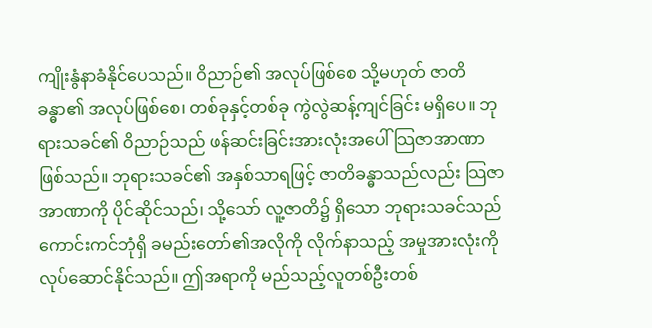ကျိုးနွံနာခံနိုင်ပေသည်။ ဝိညာဉ်၏ အလုပ်ဖြစ်စေ သို့မဟုတ် ဇာတိခန္ဓာ၏ အလုပ်ဖြစ်စေ၊ တစ်ခုနှင့်တစ်ခု ကွဲလွဲဆန့်ကျင်ခြင်း မရှိပေ။ ဘုရားသခင်၏ ဝိညာဉ်သည် ဖန်ဆင်းခြင်းအားလုံးအပေါ် သြဇာအာဏာ ဖြစ်သည်။ ဘုရားသခင်၏ အနှစ်သာရဖြင့် ဇာတိခန္ဓာသည်လည်း သြဇာအာဏာကို ပိုင်ဆိုင်သည်၊ သို့သော် လူ့ဇာတိ၌ ရှိသော ဘုရားသခင်သည် ကောင်းကင်ဘုံရှိ ခမည်းတော်၏အလိုကို လိုက်နာသည့် အမှုအားလုံးကို လုပ်ဆောင်နိုင်သည်။ ဤအရာကို မည်သည့်လူတစ်ဦးတစ်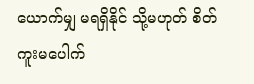ယောက်မျှ မရရှိနိုင် သို့မဟုတ် စိတ်ကူးမပေါက်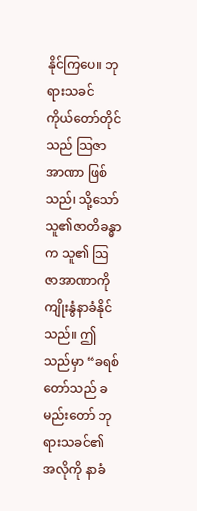နိုင်ကြပေ။ ဘုရားသခင် ကိုယ်တော်တိုင်သည် သြဇာအာဏာ ဖြစ်သည်၊ သို့သော် သူ၏ဇာတိခန္ဓာက သူ၏ သြဇာအာဏာကို ကျိုးနွံနာခံနိုင်သည်။ ဤသည်မှာ “ခရစ်တော်သည် ခမည်းတော် ဘုရားသခင်၏ အလိုကို နာခံ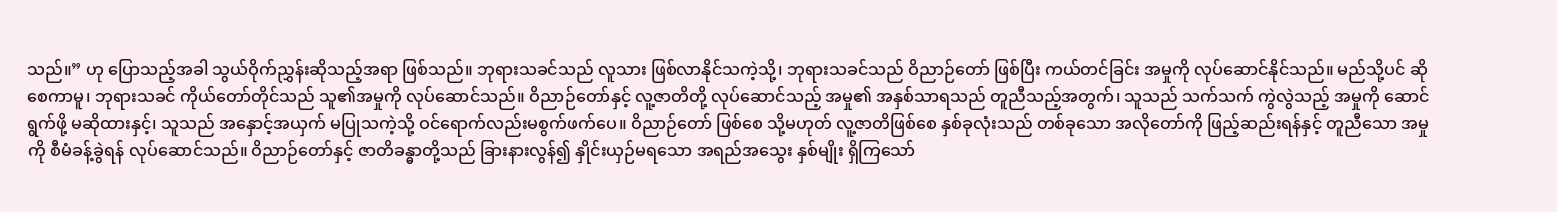သည်။” ဟု ပြောသည့်အခါ သွယ်ဝိုက်ညွှန်းဆိုသည့်အရာ ဖြစ်သည်။ ဘုရားသခင်သည် လူသား ဖြစ်လာနိုင်သကဲ့သို့၊ ဘုရားသခင်သည် ဝိညာဉ်တော် ဖြစ်ပြီး ကယ်တင်ခြင်း အမှုကို လုပ်ဆောင်နိုင်သည်။ မည်သို့ပင် ဆိုစေကာမူ၊ ဘုရားသခင် ကိုယ်တော်တိုင်သည် သူ၏အမှုကို လုပ်ဆောင်သည်။ ဝိညာဉ်တော်နှင့် လူ့ဇာတိတို့ လုပ်ဆောင်သည့် အမှု၏ အနှစ်သာရသည် တူညီသည့်အတွက်၊ သူသည် သက်သက် ကွဲလွဲသည့် အမှုကို ဆောင်ရွက်ဖို့ မဆိုထားနှင့်၊ သူသည် အနှောင့်အယှက် မပြုသကဲ့သို့ ဝင်ရောက်လည်းမစွက်ဖက်ပေ။ ဝိညာဉ်တော် ဖြစ်စေ သို့မဟုတ် လူ့ဇာတိဖြစ်စေ နှစ်ခုလုံးသည် တစ်ခုသော အလိုတော်ကို ဖြည့်ဆည်းရန်နှင့် တူညီသော အမှုကို စီမံခန့်ခွဲရန် လုပ်ဆောင်သည်။ ဝိညာဉ်တော်နှင့် ဇာတိခန္ဓာတို့သည် ခြားနားလွန်၍ နှိုင်းယှဉ်မရသော အရည်အသွေး နှစ်မျိုး ရှိကြသော်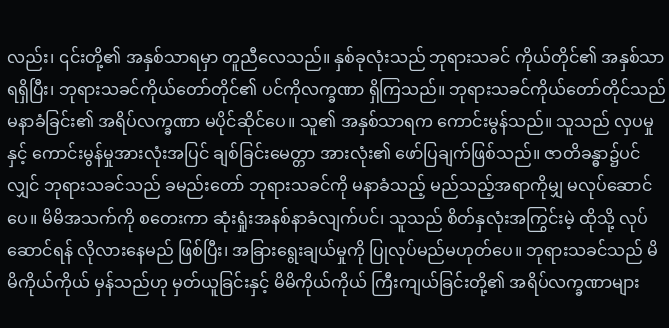လည်း၊ ၎င်းတို့၏ အနှစ်သာရမှာ တူညီလေသည်။ နှစ်ခုလုံးသည် ဘုရားသခင် ကိုယ်တိုင်၏ အနှစ်သာရရှိပြီး၊ ဘုရားသခင်ကိုယ်တော်တိုင်၏ ပင်ကိုလက္ခဏာ ရှိကြသည်။ ဘုရားသခင်ကိုယ်တော်တိုင်သည် မနာခံခြင်း၏ အရိပ်လက္ခဏာ မပိုင်ဆိုင်ပေ။ သူ၏ အနှစ်သာရက ကောင်းမွန်သည်။ သူသည် လှပမှုနှင့် ကောင်းမွန်မှုအားလုံးအပြင် ချစ်ခြင်းမေတ္တာ အားလုံး၏ ဖော်ပြချက်ဖြစ်သည်။ ဇာတိခန္ဓာ၌ပင်လျှင် ဘုရားသခင်သည် ခမည်းတော် ဘုရားသခင်ကို မနာခံသည့် မည်သည့်အရာကိုမျှ မလုပ်ဆောင်ပေ။ မိမိအသက်ကို စတေးကာ ဆုံးရှုံးအနစ်နာခံလျက်ပင်၊ သူသည် စိတ်နှလုံးအကြွင်းမဲ့ ထိုသို့ လုပ်ဆောင်ရန် လိုလားနေမည် ဖြစ်ပြီး၊ အခြားရွေးချယ်မှုကို ပြုလုပ်မည်မဟုတ်ပေ။ ဘုရားသခင်သည် မိမိကိုယ်ကိုယ် မှန်သည်ဟု မှတ်ယူခြင်းနှင့် မိမိကိုယ်ကိုယ် ကြီးကျယ်ခြင်းတို့၏ အရိပ်လက္ခဏာများ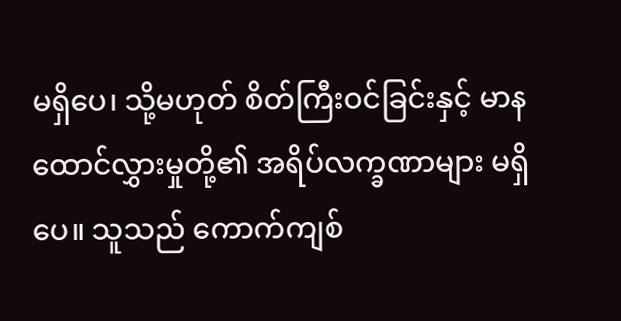မရှိပေ၊ သို့မဟုတ် စိတ်ကြီးဝင်ခြင်းနှင့် မာနထောင်လွှားမှုတို့၏ အရိပ်လက္ခဏာများ မရှိပေ။ သူသည် ကောက်ကျစ်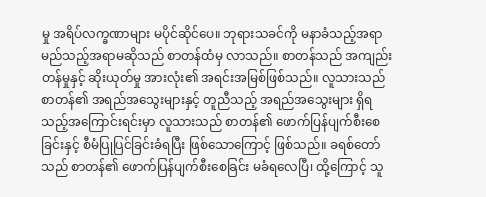မှု အရိပ်လက္ခဏာများ မပိုင်ဆိုင်ပေ။ ဘုရားသခင်ကို မနာခံသည့်အရာ မည်သည့်အရာမဆိုသည် စာတန်ထံမှ လာသည်။ စာတန်သည် အကျည်းတန်မှုနှင့် ဆိုးယုတ်မှု အားလုံး၏ အရင်းအမြစ်ဖြစ်သည်။ လူသားသည် စာတန်၏ အရည်အသွေးများနှင့် တူညီသည့် အရည်အသွေးများ ရှိရသည့်အကြောင်းရင်းမှာ လူသားသည် စာတန်၏ ဖောက်ပြန်ပျက်စီးစေခြင်းနှင့် စီမံပြုပြင်ခြင်းခံရပြီး ဖြစ်သောကြောင့် ဖြစ်သည်။ ခရစ်တော်သည် စာတန်၏ ဖောက်ပြန်ပျက်စီးစေခြင်း မခံရလေပြီ၊ ထို့ကြောင့် သူ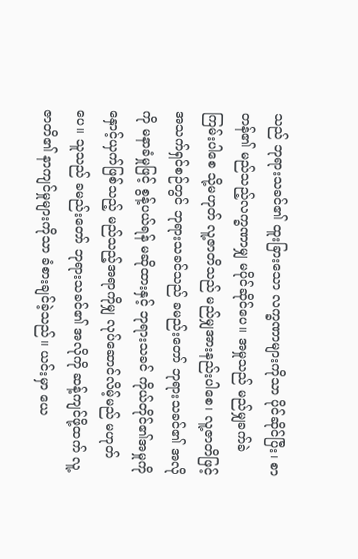သည် ဘုရားသခင်၏ ထူးခြားသော လက္ခဏာများကိုသာ ပိုင်ဆိုင်ပြီး၊ စာတန်၏ မည်သည့်လက္ခဏာမျှ မပိုင်ဆိုင်ပေ။ အမှုသည် မည်မျှခက်ခဲကြမ်းပါစေ သို့မဟုတ် လူ့ဇာတိသည် မည်မျှအားနည်းပါစေ၊ လူ့ဇာတိဖြင့် အသက်ရှင်စဉ်တွင် ဘုရားသခင်သည် ခမည်းတော် ဘုရားသခင်၏ အလိုကို မနာခံမှုဖြင့် စွန့်ပယ်ရန် မဆိုထားနှင့် ဘုရားသခင် ကိုယ်တိုင်၏အမှုကို နှောင့်ယှက်ဖြစ်သည့် မည်သည့်အရာကိုမျှ လုပ်ဆောင်လိမ့်မည် မဟုတ်ပေ။ သူသည် ခမည်းတော် ဘုရားသခင်၏ အလိုကို ဆန့်ကျင်ဖို့ထက် လူ့ဇာတိ၏ နာကျင်မှုများကိုသာ ခံစားချင်ခဲ့သည်။ ယင်းမှာ ယေ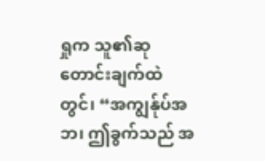ရှုက သူ၏ဆုတောင်းချက်ထဲတွင်၊ “အကျွန်ုပ်အဘ၊ ဤခွက်သည် အ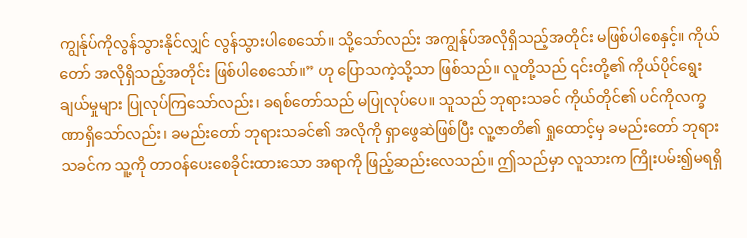ကျွန်ုပ်ကိုလွန်သွားနိုင်လျှင် လွန်သွားပါစေသော်။ သို့သော်လည်း အကျွန်ုပ်အလိုရှိသည့်အတိုင်း မဖြစ်ပါစေနှင့်။ ကိုယ်တော် အလိုရှိသည့်အတိုင်း ဖြစ်ပါစေသော်။” ဟု ပြောသကဲ့သို့သာ ဖြစ်သည်။ လူတို့သည် ၎င်းတို့၏ ကိုယ်ပိုင်ရွေးချယ်မှုများ ပြုလုပ်ကြသော်လည်း၊ ခရစ်တော်သည် မပြုလုပ်ပေ။ သူသည် ဘုရားသခင် ကိုယ်တိုင်၏ ပင်ကိုလက္ခဏာရှိသော်လည်း၊ ခမည်းတော် ဘုရားသခင်၏ အလိုကို ရှာဖွေဆဲဖြစ်ပြီး လူ့ဇာတိ၏ ရှုထောင့်မှ ခမည်းတော် ဘုရားသခင်က သူ့ကို တာဝန်ပေးစေခိုင်းထားသော အရာကို ဖြည့်ဆည်းလေသည်။ ဤသည်မှာ လူသားက ကြိုးပမ်း၍မရရှိ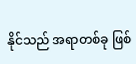နိုင်သည် အရာတစ်ခု ဖြစ်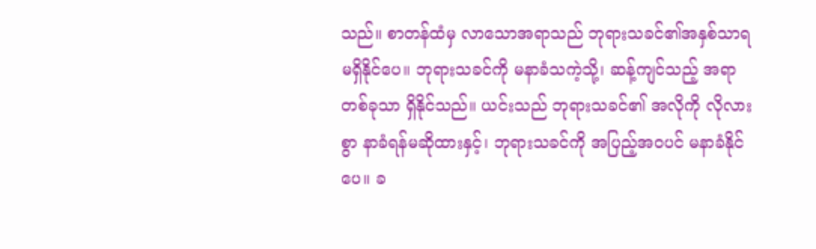သည်။ စာတန်ထံမှ လာသောအရာသည် ဘုရားသခင်၏အနှစ်သာရ မရှိနိုင်ပေ။ ဘုရားသခင်ကို မနာခံသကဲ့သို့၊ ဆန့်ကျင်သည့် အရာတစ်ခုသာ ရှိနိုင်သည်။ ယင်းသည် ဘုရားသခင်၏ အလိုကို လိုလားစွာ နာခံရန်မဆိုထားနှင့်၊ ဘုရားသခင်ကို အပြည့်အဝပင် မနာခံနိုင်ပေ။ ခ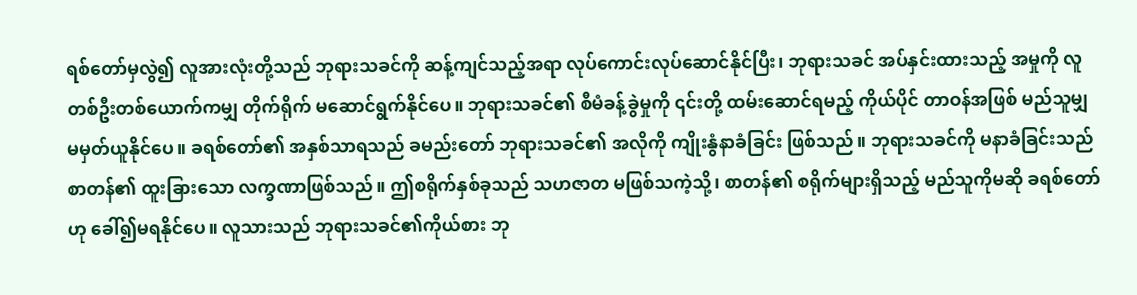ရစ်တော်မှလွဲ၍ လူအားလုံးတို့သည် ဘုရားသခင်ကို ဆန့်ကျင်သည့်အရာ လုပ်ကောင်းလုပ်ဆောင်နိုင်ပြီး၊ ဘုရားသခင် အပ်နှင်းထားသည့် အမှုကို လူတစ်ဦးတစ်ယောက်ကမျှ တိုက်ရိုက် မဆောင်ရွက်နိုင်ပေ။ ဘုရားသခင်၏ စီမံခန့်ခွဲမှုကို ၎င်းတို့ ထမ်းဆောင်ရမည့် ကိုယ်ပိုင် တာဝန်အဖြစ် မည်သူမျှ မမှတ်ယူနိုင်ပေ။ ခရစ်တော်၏ အနှစ်သာရသည် ခမည်းတော် ဘုရားသခင်၏ အလိုကို ကျိုးနွံနာခံခြင်း ဖြစ်သည်။ ဘုရားသခင်ကို မနာခံခြင်းသည် စာတန်၏ ထူးခြားသော လက္ခဏာဖြစ်သည်။ ဤစရိုက်နှစ်ခုသည် သဟဇာတ မဖြစ်သကဲ့သို့၊ စာတန်၏ စရိုက်များရှိသည့် မည်သူကိုမဆို ခရစ်တော်ဟု ခေါ်၍မရနိုင်ပေ။ လူသားသည် ဘုရားသခင်၏ကိုယ်စား ဘု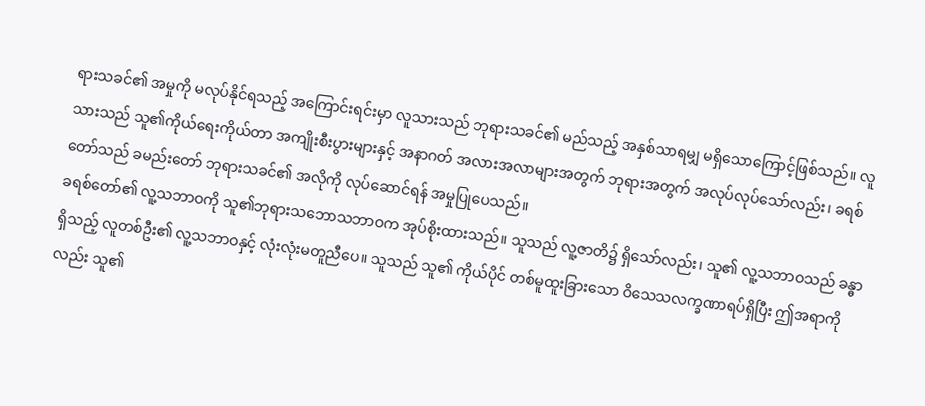ရားသခင်၏ အမှုကို မလုပ်နိုင်ရသည့် အကြောင်းရင်းမှာ လူသားသည် ဘုရားသခင်၏ မည်သည့် အနှစ်သာရမျှ မရှိသောကြောင့်ဖြစ်သည်။ လူသားသည် သူ၏ကိုယ်ရေးကိုယ်တာ အကျိုးစီးပွားများနှင့် အနာဂတ် အလားအလာများအတွက် ဘုရားအတွက် အလုပ်လုပ်သော်လည်း၊ ခရစ်တော်သည် ခမည်းတော် ဘုရားသခင်၏ အလိုကို လုပ်ဆောင်ရန် အမှုပြုပေသည်။
ခရစ်တော်၏ လူ့သဘာဝကို သူ၏ဘုရားသဘောသဘာဝက အုပ်စိုးထားသည်။ သူသည် လူ့ဇာတိ၌ ရှိသော်လည်း၊ သူ၏ လူ့သဘာဝသည် ခန္ဓာရှိသည့် လူတစ်ဦး၏ လူ့သဘာဝနှင့် လုံးလုံးမတူညီပေ။ သူသည် သူ၏ ကိုယ်ပိုင် တစ်မူထူးခြားသော ဝိသေသလက္ခဏာရပ်ရှိပြီး ဤအရာကိုလည်း သူ၏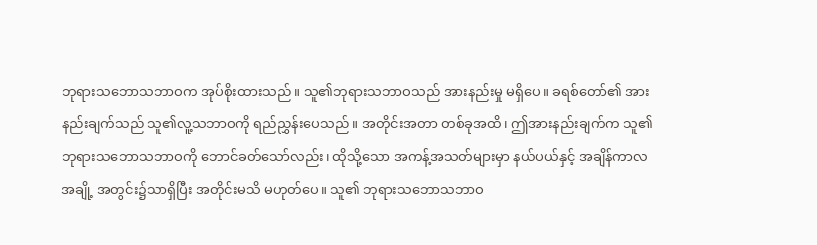ဘုရားသဘောသဘာဝက အုပ်စိုးထားသည်။ သူ၏ဘုရားသဘာဝသည် အားနည်းမှု မရှိပေ။ ခရစ်တော်၏ အားနည်းချက်သည် သူ၏လူ့သဘာဝကို ရည်ညွှန်းပေသည်။ အတိုင်းအတာ တစ်ခုအထိ၊ ဤအားနည်းချက်က သူ၏ဘုရားသဘောသဘာဝကို ဘောင်ခတ်သော်လည်း၊ ထိုသို့သော အကန့်အသတ်များမှာ နယ်ပယ်နှင့် အချိန်ကာလအချို့ အတွင်း၌သာရှိပြီး အတိုင်းမသိ မဟုတ်ပေ။ သူ၏ ဘုရားသဘောသဘာဝ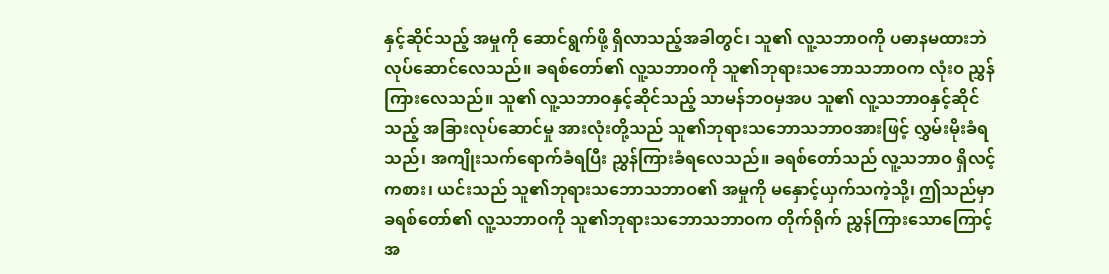နှင့်ဆိုင်သည့် အမှုကို ဆောင်ရွက်ဖို့ ရှိလာသည့်အခါတွင်၊ သူ၏ လူ့သဘာဝကို ပဓာနမထားဘဲ လုပ်ဆောင်လေသည်။ ခရစ်တော်၏ လူ့သဘာဝကို သူ၏ဘုရားသဘောသဘာဝက လုံးဝ ညွှန်ကြားလေသည်။ သူ၏ လူ့သဘာဝနှင့်ဆိုင်သည့် သာမန်ဘဝမှအပ သူ၏ လူ့သဘာဝနှင့်ဆိုင်သည့် အခြားလုပ်ဆောင်မှု အားလုံးတို့သည် သူ၏ဘုရားသဘောသဘာဝအားဖြင့် လွှမ်းမိုးခံရသည်၊ အကျိုးသက်ရောက်ခံရပြီး ညွှန်ကြားခံရလေသည်။ ခရစ်တော်သည် လူ့သဘာဝ ရှိလင့်ကစား၊ ယင်းသည် သူ၏ဘုရားသဘောသဘာဝ၏ အမှုကို မနှောင့်ယှက်သကဲ့သို့၊ ဤသည်မှာ ခရစ်တော်၏ လူ့သဘာဝကို သူ၏ဘုရားသဘောသဘာဝက တိုက်ရိုက် ညွှန်ကြားသောကြောင့် အ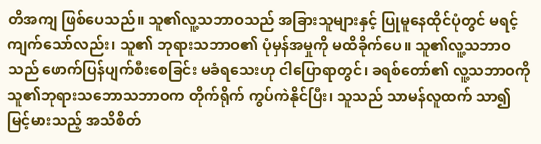တိအကျ ဖြစ်ပေသည်။ သူ၏လူ့သဘာဝသည် အခြားသူများနှင့် ပြုမူနေထိုင်ပုံတွင် မရင့်ကျက်သော်လည်း၊ သူ၏ ဘုရားသဘာဝ၏ ပုံမှန်အမှုကို မထိခိုက်ပေ။ သူ၏လူ့သဘာဝသည် ဖောက်ပြန်ပျက်စီးစေခြင်း မခံရသေးဟု ငါပြောရာတွင်၊ ခရစ်တော်၏ လူ့သဘာဝကို သူ၏ဘုရားသဘောသဘာဝက တိုက်ရိုက် ကွပ်ကဲနိုင်ပြီး၊ သူသည် သာမန်လူထက် သာ၍ မြင့်မားသည့် အသိစိတ်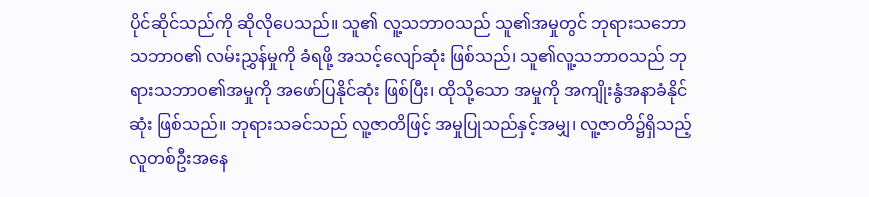ပိုင်ဆိုင်သည်ကို ဆိုလိုပေသည်။ သူ၏ လူ့သဘာဝသည် သူ၏အမှုတွင် ဘုရားသဘောသဘာဝ၏ လမ်းညွှန်မှုကို ခံရဖို့ အသင့်လျော်ဆုံး ဖြစ်သည်၊ သူ၏လူ့သဘာဝသည် ဘုရားသဘာဝ၏အမှုကို အဖော်ပြနိုင်ဆုံး ဖြစ်ပြီး၊ ထိုသို့သော အမှုကို အကျိုးနွံအနာခံနိုင်ဆုံး ဖြစ်သည်။ ဘုရားသခင်သည် လူ့ဇာတိဖြင့် အမှုပြုသည်နှင့်အမျှ၊ လူ့ဇာတိ၌ရှိသည့် လူတစ်ဦးအနေ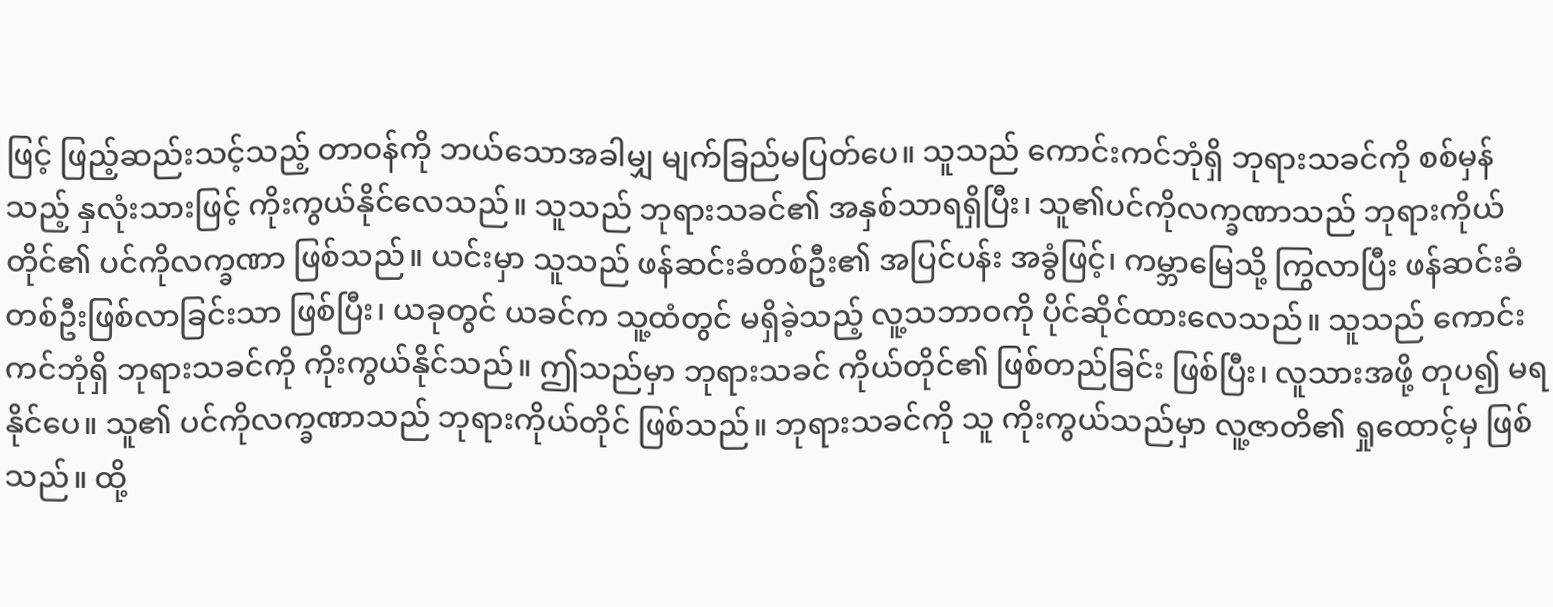ဖြင့် ဖြည့်ဆည်းသင့်သည့် တာဝန်ကို ဘယ်သောအခါမျှ မျက်ခြည်မပြတ်ပေ။ သူသည် ကောင်းကင်ဘုံရှိ ဘုရားသခင်ကို စစ်မှန်သည့် နှလုံးသားဖြင့် ကိုးကွယ်နိုင်လေသည်။ သူသည် ဘုရားသခင်၏ အနှစ်သာရရှိပြီး၊ သူ၏ပင်ကိုလက္ခဏာသည် ဘုရားကိုယ်တိုင်၏ ပင်ကိုလက္ခဏာ ဖြစ်သည်။ ယင်းမှာ သူသည် ဖန်ဆင်းခံတစ်ဦး၏ အပြင်ပန်း အခွံဖြင့်၊ ကမ္ဘာမြေသို့ ကြွလာပြီး ဖန်ဆင်းခံတစ်ဦးဖြစ်လာခြင်းသာ ဖြစ်ပြီး၊ ယခုတွင် ယခင်က သူ့ထံတွင် မရှိခဲ့သည့် လူ့သဘာဝကို ပိုင်ဆိုင်ထားလေသည်။ သူသည် ကောင်းကင်ဘုံရှိ ဘုရားသခင်ကို ကိုးကွယ်နိုင်သည်။ ဤသည်မှာ ဘုရားသခင် ကိုယ်တိုင်၏ ဖြစ်တည်ခြင်း ဖြစ်ပြီး၊ လူသားအဖို့ တုပ၍ မရနိုင်ပေ။ သူ၏ ပင်ကိုလက္ခဏာသည် ဘုရားကိုယ်တိုင် ဖြစ်သည်။ ဘုရားသခင်ကို သူ ကိုးကွယ်သည်မှာ လူ့ဇာတိ၏ ရှုထောင့်မှ ဖြစ်သည်။ ထို့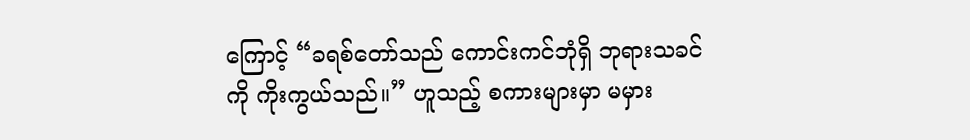ကြောင့် “ခရစ်တော်သည် ကောင်းကင်ဘုံရှိ ဘုရားသခင်ကို ကိုးကွယ်သည်။” ဟူသည့် စကားများမှာ မမှား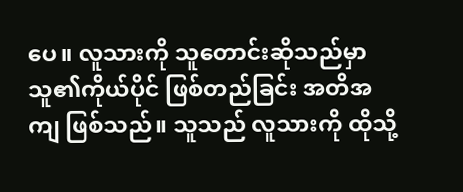ပေ။ လူသားကို သူတောင်းဆိုသည်မှာ သူ၏ကိုယ်ပိုင် ဖြစ်တည်ခြင်း အတိအကျ ဖြစ်သည်။ သူသည် လူသားကို ထိုသို့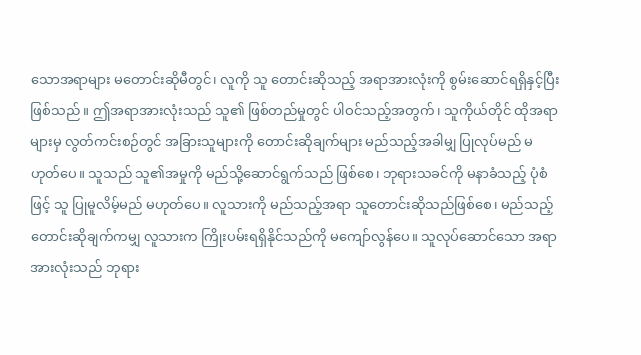သောအရာများ မတောင်းဆိုမီတွင်၊ လူကို သူ တောင်းဆိုသည့် အရာအားလုံးကို စွမ်းဆောင်ရရှိနှင့်ပြီး ဖြစ်သည်။ ဤအရာအားလုံးသည် သူ၏ ဖြစ်တည်မှုတွင် ပါဝင်သည့်အတွက်၊ သူကိုယ်တိုင် ထိုအရာများမှ လွတ်ကင်းစဉ်တွင် အခြားသူများကို တောင်းဆိုချက်များ မည်သည့်အခါမျှ ပြုလုပ်မည် မဟုတ်ပေ။ သူသည် သူ၏အမှုကို မည်သို့ဆောင်ရွက်သည် ဖြစ်စေ၊ ဘုရားသခင်ကို မနာခံသည့် ပုံစံဖြင့် သူ ပြုမူလိမ့်မည် မဟုတ်ပေ။ လူသားကို မည်သည့်အရာ သူတောင်းဆိုသည်ဖြစ်စေ၊ မည်သည့် တောင်းဆိုချက်ကမျှ လူသားက ကြိုးပမ်းရရှိနိုင်သည်ကို မကျော်လွန်ပေ။ သူလုပ်ဆောင်သော အရာအားလုံးသည် ဘုရား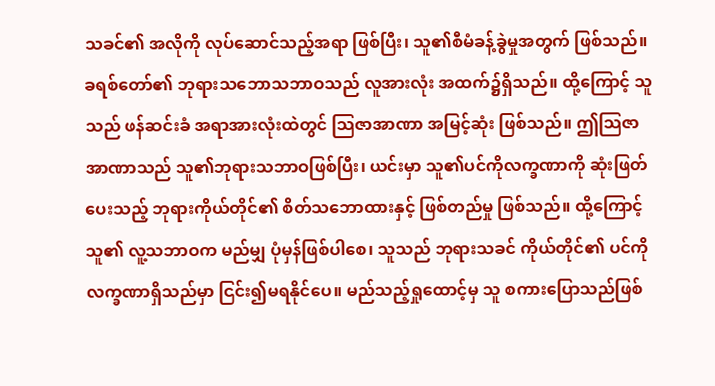သခင်၏ အလိုကို လုပ်ဆောင်သည့်အရာ ဖြစ်ပြီး၊ သူ၏စီမံခန့်ခွဲမှုအတွက် ဖြစ်သည်။ ခရစ်တော်၏ ဘုရားသဘောသဘာဝသည် လူအားလုံး အထက်၌ရှိသည်။ ထို့ကြောင့် သူသည် ဖန်ဆင်းခံ အရာအားလုံးထဲတွင် သြဇာအာဏာ အမြင့်ဆုံး ဖြစ်သည်။ ဤသြဇာအာဏာသည် သူ၏ဘုရားသဘာဝဖြစ်ပြီး၊ ယင်းမှာ သူ၏ပင်ကိုလက္ခဏာကို ဆုံးဖြတ်ပေးသည့် ဘုရားကိုယ်တိုင်၏ စိတ်သဘောထားနှင့် ဖြစ်တည်မှု ဖြစ်သည်။ ထို့ကြောင့် သူ၏ လူ့သဘာဝက မည်မျှ ပုံမှန်ဖြစ်ပါစေ၊ သူသည် ဘုရားသခင် ကိုယ်တိုင်၏ ပင်ကိုလက္ခဏာရှိသည်မှာ ငြင်း၍မရနိုင်ပေ။ မည်သည့်ရှုထောင့်မှ သူ စကားပြောသည်ဖြစ်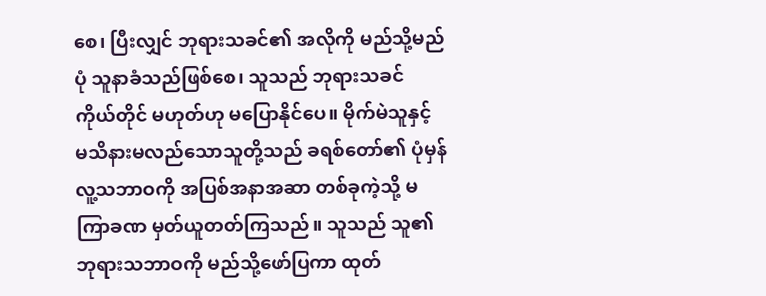စေ၊ ပြီးလျှင် ဘုရားသခင်၏ အလိုကို မည်သို့မည်ပုံ သူနာခံသည်ဖြစ်စေ၊ သူသည် ဘုရားသခင် ကိုယ်တိုင် မဟုတ်ဟု မပြောနိုင်ပေ။ မိုက်မဲသူနှင့် မသိနားမလည်သောသူတို့သည် ခရစ်တော်၏ ပုံမှန်လူ့သဘာဝကို အပြစ်အနာအဆာ တစ်ခုကဲ့သို့ မကြာခဏ မှတ်ယူတတ်ကြသည်။ သူသည် သူ၏ဘုရားသဘာဝကို မည်သို့ဖော်ပြကာ ထုတ်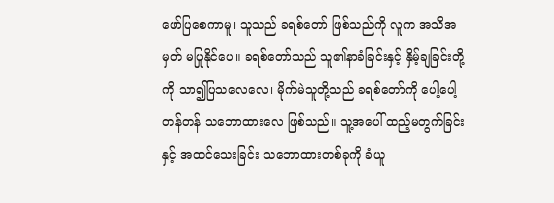ဖော်ပြစေကာမူ၊ သူသည် ခရစ်တော် ဖြစ်သည်ကို လူက အသိအမှတ် မပြုနိုင်ပေ။ ခရစ်တော်သည် သူ၏နာခံခြင်းနှင့် နှိမ့်ချခြင်းတို့ကို သာ၍ပြသလေလေ၊ မိုက်မဲသူတို့သည် ခရစ်တော်ကို ပေါ့ပေါ့တန်တန် သဘောထားလေ ဖြစ်သည်။ သူ့အပေါ် ထည့်မတွက်ခြင်းနှင့် အထင်သေးခြင်း သဘောထားတစ်ခုကို ခံယူ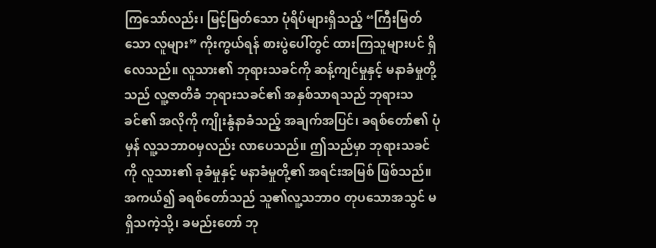ကြသော်လည်း၊ မြင့်မြတ်သော ပုံရိပ်များရှိသည့် “ကြီးမြတ်သော လူများ” ကိုးကွယ်ရန် စားပွဲပေါ်တွင် ထားကြသူများပင် ရှိလေသည်။ လူသား၏ ဘုရားသခင်ကို ဆန့်ကျင်မှုနှင့် မနာခံမှုတို့သည် လူ့ဇာတိခံ ဘုရားသခင်၏ အနှစ်သာရသည် ဘုရားသခင်၏ အလိုကို ကျိုးနွံနာခံသည့် အချက်အပြင်၊ ခရစ်တော်၏ ပုံမှန် လူ့သဘာဝမှလည်း လာပေသည်။ ဤသည်မှာ ဘုရားသခင်ကို လူသား၏ ခုခံမှုနှင့် မနာခံမှုတို့၏ အရင်းအမြစ် ဖြစ်သည်။ အကယ်၍ ခရစ်တော်သည် သူ၏လူ့သဘာဝ တုပသောအသွင် မရှိသကဲ့သို့၊ ခမည်းတော် ဘု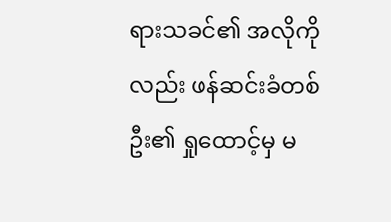ရားသခင်၏ အလိုကိုလည်း ဖန်ဆင်းခံတစ်ဦး၏ ရှုထောင့်မှ မ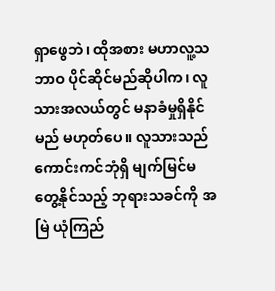ရှာဖွေဘဲ၊ ထိုအစား မဟာလူ့သဘာဝ ပိုင်ဆိုင်မည်ဆိုပါက၊ လူသားအလယ်တွင် မနာခံမှုရှိနိုင်မည် မဟုတ်ပေ။ လူသားသည် ကောင်းကင်ဘုံရှိ မျက်မြင်မတွေ့နိုင်သည့် ဘုရားသခင်ကို အမြဲ ယုံကြည်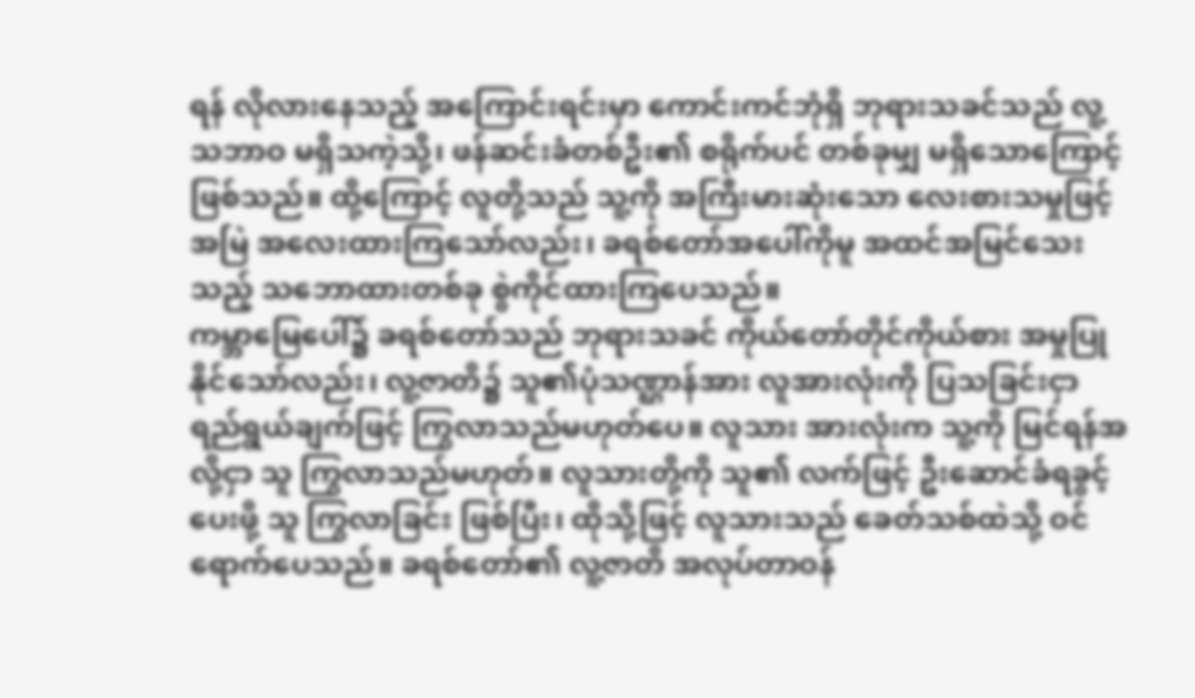ရန် လိုလားနေသည့် အကြောင်းရင်းမှာ ကောင်းကင်ဘုံရှိ ဘုရားသခင်သည် လူ့သဘာဝ မရှိသကဲ့သို့၊ ဖန်ဆင်းခံတစ်ဦး၏ စရိုက်ပင် တစ်ခုမျှ မရှိသောကြောင့် ဖြစ်သည်။ ထို့ကြောင့် လူတို့သည် သူ့ကို အကြီးမားဆုံးသော လေးစားသမှုဖြင့် အမြဲ အလေးထားကြသော်လည်း၊ ခရစ်တော်အပေါ်ကိုမူ အထင်အမြင်သေးသည့် သဘောထားတစ်ခု စွဲကိုင်ထားကြပေသည်။
ကမ္ဘာမြေပေါ်၌ ခရစ်တော်သည် ဘုရားသခင် ကိုယ်တော်တိုင်ကိုယ်စား အမှုပြုနိုင်သော်လည်း၊ လူ့ဇာတိ၌ သူ၏ပုံသဏ္ဌာန်အား လူအားလုံးကို ပြသခြင်းငှာ ရည်ရွယ်ချက်ဖြင့် ကြွလာသည်မဟုတ်ပေ။ လူသား အားလုံးက သူ့ကို မြင်ရန်အလို့ငှာ သူ ကြွလာသည်မဟုတ်။ လူသားတို့ကို သူ၏ လက်ဖြင့် ဦးဆောင်ခံရခွင့်ပေးဖို့ သူ ကြွလာခြင်း ဖြစ်ပြီး၊ ထိုသို့ဖြင့် လူသားသည် ခေတ်သစ်ထဲသို့ ဝင်ရောက်ပေသည်။ ခရစ်တော်၏ လူ့ဇာတိ အလုပ်တာဝန်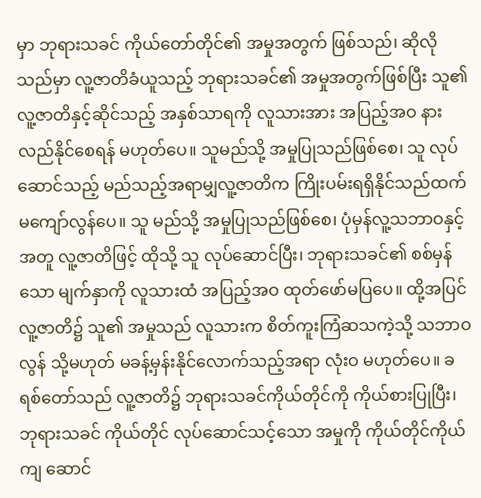မှာ ဘုရားသခင် ကိုယ်တော်တိုင်၏ အမှုအတွက် ဖြစ်သည်၊ ဆိုလိုသည်မှာ လူ့ဇာတိခံယူသည့် ဘုရားသခင်၏ အမှုအတွက်ဖြစ်ပြီး သူ၏ လူ့ဇာတိနှင့်ဆိုင်သည့် အနှစ်သာရကို လူသားအား အပြည့်အဝ နားလည်နိုင်စေရန် မဟုတ်ပေ။ သူမည်သို့ အမှုပြုသည်ဖြစ်စေ၊ သူ လုပ်ဆောင်သည့် မည်သည့်အရာမျှလူ့ဇာတိက ကြိုးပမ်းရရှိနိုင်သည်ထက် မကျော်လွန်ပေ။ သူ မည်သို့ အမှုပြုသည်ဖြစ်စေ၊ ပုံမှန်လူ့သဘာဝနှင့်အတူ လူ့ဇာတိဖြင့် ထိုသို့ သူ လုပ်ဆောင်ပြီး၊ ဘုရားသခင်၏ စစ်မှန်သော မျက်နှာကို လူသားထံ အပြည့်အဝ ထုတ်ဖော်မပြပေ။ ထို့အပြင် လူ့ဇာတိ၌ သူ၏ အမှုသည် လူသားက စိတ်ကူးကြံဆသကဲ့သို့ သဘာဝလွန် သို့မဟုတ် မခန့်မှန်းနိုင်လောက်သည့်အရာ လုံးဝ မဟုတ်ပေ။ ခရစ်တော်သည် လူ့ဇာတိ၌ ဘုရားသခင်ကိုယ်တိုင်ကို ကိုယ်စားပြုပြီး၊ ဘုရားသခင် ကိုယ်တိုင် လုပ်ဆောင်သင့်သော အမှုကို ကိုယ်တိုင်ကိုယ်ကျ ဆောင်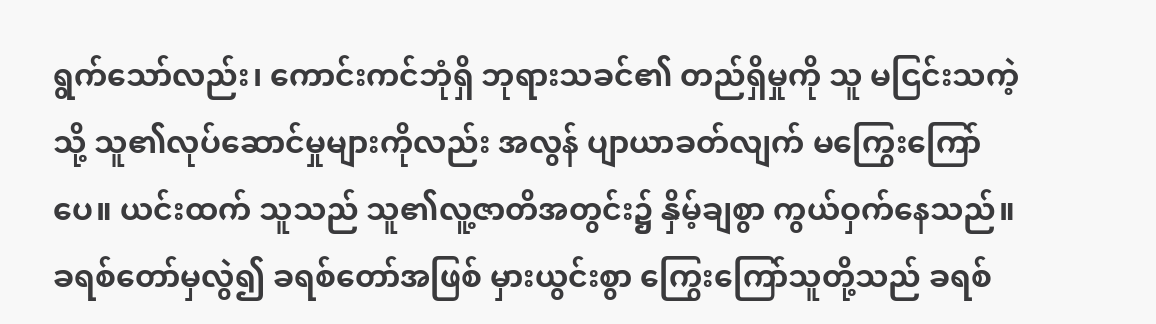ရွက်သော်လည်း၊ ကောင်းကင်ဘုံရှိ ဘုရားသခင်၏ တည်ရှိမှုကို သူ မငြင်းသကဲ့သို့ သူ၏လုပ်ဆောင်မှုများကိုလည်း အလွန် ပျာယာခတ်လျက် မကြွေးကြော်ပေ။ ယင်းထက် သူသည် သူ၏လူ့ဇာတိအတွင်း၌ နှိမ့်ချစွာ ကွယ်ဝှက်နေသည်။ ခရစ်တော်မှလွဲ၍ ခရစ်တော်အဖြစ် မှားယွင်းစွာ ကြွေးကြော်သူတို့သည် ခရစ်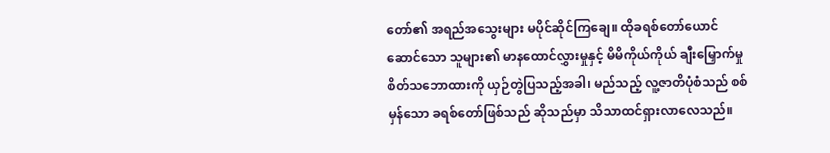တော်၏ အရည်အသွေးများ မပိုင်ဆိုင်ကြချေ။ ထိုခရစ်တော်ယောင်ဆောင်သော သူများ၏ မာနထောင်လွှားမှုနှင့် မိမိကိုယ်ကိုယ် ချီးမြှောက်မှု စိတ်သဘောထားကို ယှဉ်တွဲပြသည့်အခါ၊ မည်သည့် လူ့ဇာတိပုံစံသည် စစ်မှန်သော ခရစ်တော်ဖြစ်သည် ဆိုသည်မှာ သိသာထင်ရှားလာလေသည်။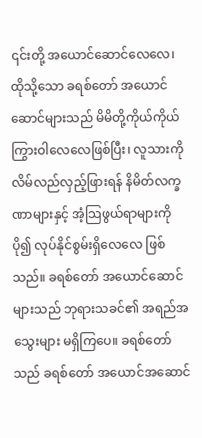၎င်းတို့ အယောင်ဆောင်လေလေ၊ ထိုသို့သော ခရစ်တော် အယောင်ဆောင်များသည် မိမိတို့ကိုယ်ကိုယ် ကြွားဝါလေလေဖြစ်ပြီး၊ လူသားကို လိမ်လည်လှည့်ဖြားရန် နိမိတ်လက္ခဏာများနှင့် အံ့သြဖွယ်ရာများကို ပို၍ လုပ်နိုင်စွမ်းရှိလေလေ ဖြစ်သည်။ ခရစ်တော် အယောင်ဆောင်များသည် ဘုရားသခင်၏ အရည်အသွေးများ မရှိကြပေ။ ခရစ်တော်သည် ခရစ်တော် အယောင်အဆောင်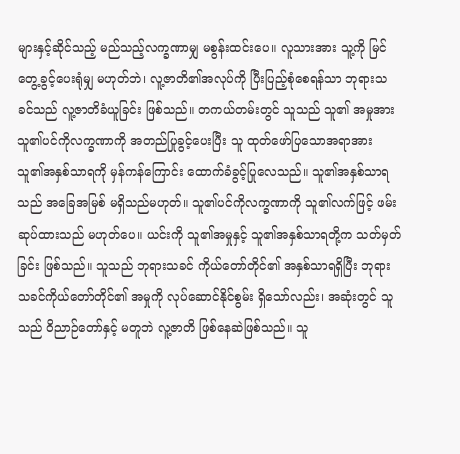များနှင့်ဆိုင်သည့် မည်သည့်လက္ခဏာမျှ မစွန်းထင်းပေ။ လူသားအား သူ့ကို မြင်တွေ့ခွင့်ပေးရုံမျှ မဟုတ်ဘဲ၊ လူ့ဇာတိ၏အလုပ်ကို ပြီးပြည့်စုံစေရန်သာ ဘုရားသခင်သည် လူ့ဇာတိခံယူခြင်း ဖြစ်သည်။ တကယ်တမ်းတွင် သူသည် သူ၏ အမှုအား သူ၏ပင်ကိုလက္ခဏာကို အတည်ပြုခွင့်ပေးပြီး သူ ထုတ်ဖော်ပြသောအရာအား သူ၏အနှစ်သာရကို မှန်ကန်ကြောင်း ထောက်ခံခွင့်ပြုလေသည်။ သူ၏အနှစ်သာရသည် အခြေအမြစ် မရှိသည်မဟုတ်။ သူ၏ပင်ကိုလက္ခဏာကို သူ၏လက်ဖြင့် ဖမ်းဆုပ်ထားသည် မဟုတ်ပေ။ ယင်းကို သူ၏အမှုနှင့် သူ၏အနှစ်သာရတို့က သတ်မှတ်ခြင်း ဖြစ်သည်။ သူသည် ဘုရားသခင် ကိုယ်တော်တိုင်၏ အနှစ်သာရရှိပြီး ဘုရားသခင်ကိုယ်တော်တိုင်၏ အမှုကို လုပ်ဆောင်နိုင်စွမ်း ရှိသော်လည်း၊ အဆုံးတွင် သူသည် ဝိညာဉ်တော်နှင့် မတူဘဲ လူ့ဇာတိ ဖြစ်နေဆဲဖြစ်သည်။ သူ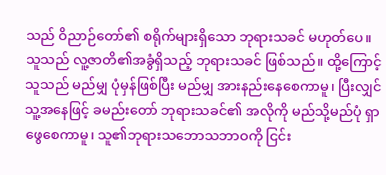သည် ဝိညာဉ်တော်၏ စရိုက်များရှိသော ဘုရားသခင် မဟုတ်ပေ။ သူသည် လူ့ဇာတိ၏အခွံရှိသည့် ဘုရားသခင် ဖြစ်သည်။ ထို့ကြောင့် သူသည် မည်မျှ ပုံမှန်ဖြစ်ပြီး မည်မျှ အားနည်းနေစေကာမူ၊ ပြီးလျှင် သူ့အနေဖြင့် ခမည်းတော် ဘုရားသခင်၏ အလိုကို မည်သို့မည်ပုံ ရှာဖွေစေကာမူ၊ သူ၏ဘုရားသဘောသဘာဝကို ငြင်း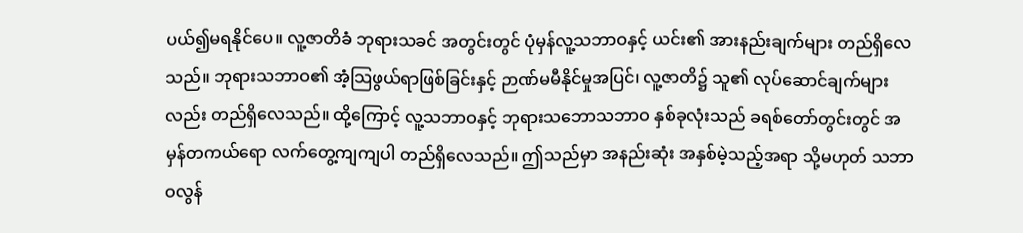ပယ်၍မရနိုင်ပေ။ လူ့ဇာတိခံ ဘုရားသခင် အတွင်းတွင် ပုံမှန်လူ့သဘာဝနှင့် ယင်း၏ အားနည်းချက်များ တည်ရှိလေသည်။ ဘုရားသဘာဝ၏ အံ့သြဖွယ်ရာဖြစ်ခြင်းနှင့် ဉာဏ်မမီနိုင်မှုအပြင်၊ လူ့ဇာတိ၌ သူ၏ လုပ်ဆောင်ချက်များလည်း တည်ရှိလေသည်။ ထို့ကြောင့် လူ့သဘာဝနှင့် ဘုရားသဘောသဘာဝ နှစ်ခုလုံးသည် ခရစ်တော်တွင်းတွင် အမှန်တကယ်ရော လက်တွေ့ကျကျပါ တည်ရှိလေသည်။ ဤသည်မှာ အနည်းဆုံး အနှစ်မဲ့သည့်အရာ သို့မဟုတ် သဘာဝလွန်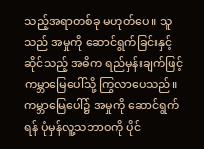သည့်အရာတစ်ခု မဟုတ်ပေ။ သူသည် အမှုကို ဆောင်ရွက်ခြင်းနှင့်ဆိုင်သည့် အဓိက ရည်မှန်းချက်ဖြင့် ကမ္ဘာမြေပေါ်သို့ ကြွလာပေသည်။ ကမ္ဘာမြေပေါ်၌ အမှုကို ဆောင်ရွက်ရန် ပုံမှန်လူ့သဘာဝကို ပိုင်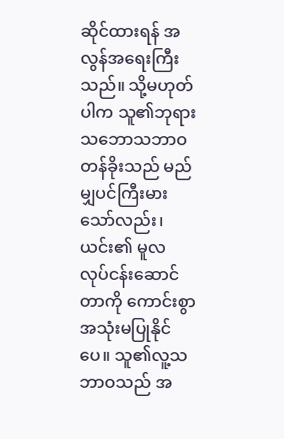ဆိုင်ထားရန် အလွန်အရေးကြီးသည်။ သို့မဟုတ်ပါက သူ၏ဘုရားသဘောသဘာဝ တန်ခိုးသည် မည်မျှပင်ကြီးမားသော်လည်း၊ ယင်း၏ မူလ လုပ်ငန်းဆောင်တာကို ကောင်းစွာ အသုံးမပြုနိုင်ပေ။ သူ၏လူ့သဘာဝသည် အ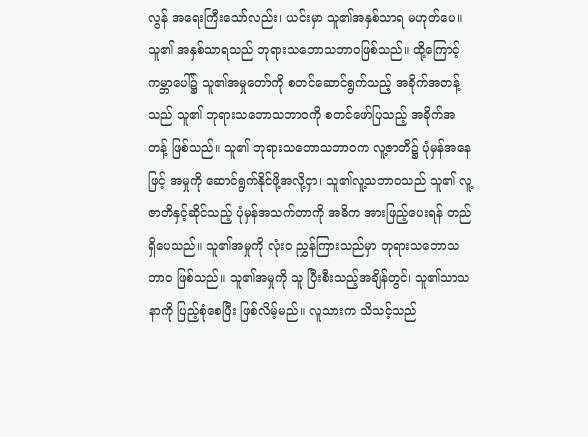လွန် အရေးကြီးသော်လည်း၊ ယင်းမှာ သူ၏အနှစ်သာရ မဟုတ်ပေ။ သူ၏ အနှစ်သာရသည် ဘုရားသဘောသဘာဝဖြစ်သည်။ ထို့ကြောင့် ကမ္ဘာပေါ်၌ သူ၏အမှုတော်ကို စတင်ဆောင်ရွက်သည့် အခိုက်အတန့်သည် သူ၏ ဘုရားသဘောသဘာဝကို စတင်ဖော်ပြသည့် အခိုက်အတန့် ဖြစ်သည်။ သူ၏ ဘုရားသဘောသဘာဝက လူ့ဇာတိ၌ ပုံမှန်အနေဖြင့် အမှုကို ဆောင်ရွက်နိုင်ဖို့အလို့ငှာ၊ သူ၏လူ့သဘာဝသည် သူ၏ လူ့ဇာတိနှင့်ဆိုင်သည့် ပုံမှန်အသက်တာကို အဓိက အားဖြည့်ပေးရန် တည်ရှိပေသည်။ သူ၏အမှုကို လုံးဝ ညွှန်ကြားသည်မှာ ဘုရားသဘောသဘာဝ ဖြစ်သည်။ သူ၏အမှုကို သူ ပြီးစီးသည့်အချိန်တွင်၊ သူ၏သာသနာကို ပြည့်စုံစေပြီး ဖြစ်လိမ့်မည်။ လူသားက သိသင့်သည်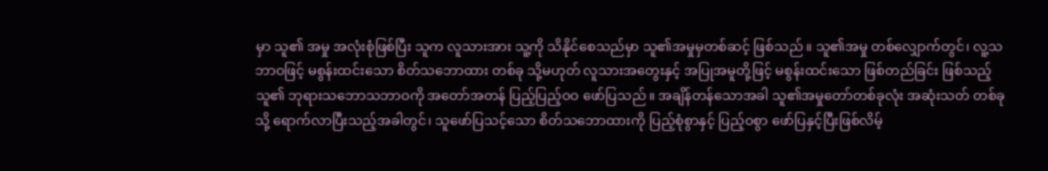မှာ သူ၏ အမှု အလုံးစုံဖြစ်ပြီး သူက လူသားအား သူ့ကို သိနိုင်စေသည်မှာ သူ၏အမှုမှတစ်ဆင့် ဖြစ်သည်။ သူ၏အမှု တစ်လျှောက်တွင်၊ လူ့သဘာဝဖြင့် မစွန်းထင်းသော စိတ်သဘောထား တစ်ခု သို့မဟုတ် လူသားအတွေးနှင့် အပြုအမူတို့ဖြင့် မစွန်းထင်းသော ဖြစ်တည်ခြင်း ဖြစ်သည့် သူ၏ ဘုရားသဘောသဘာဝကို အတော်အတန် ပြည့်ပြည့်ဝဝ ဖော်ပြသည်။ အချိန်တန်သောအခါ သူ၏အမှုတော်တစ်ခုလုံး အဆုံးသတ် တစ်ခုသို့ ရောက်လာပြီးသည့်အခါတွင်၊ သူဖော်ပြသင့်သော စိတ်သဘောထားကို ပြည့်စုံစွာနှင့် ပြည့်ဝစွာ ဖော်ပြနှင့်ပြီးဖြစ်လိမ့်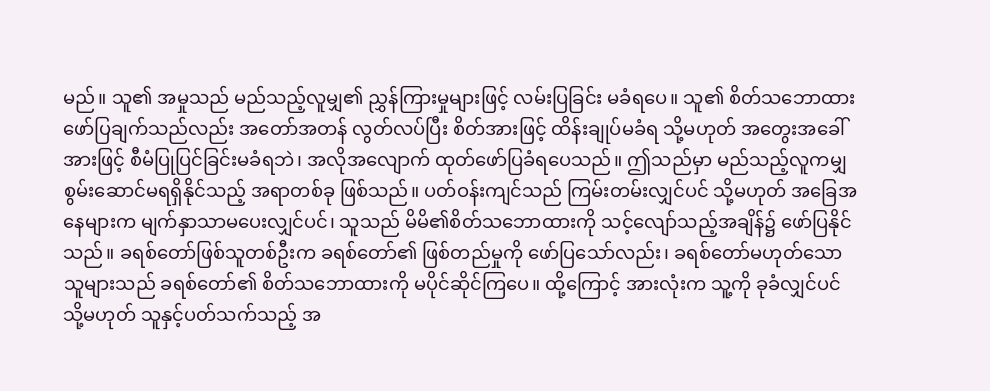မည်။ သူ၏ အမှုသည် မည်သည့်လူမျှ၏ ညွှန်ကြားမှုများဖြင့် လမ်းပြခြင်း မခံရပေ။ သူ၏ စိတ်သဘောထား ဖော်ပြချက်သည်လည်း အတော်အတန် လွတ်လပ်ပြီး စိတ်အားဖြင့် ထိန်းချုပ်မခံရ သို့မဟုတ် အတွေးအခေါ်အားဖြင့် စီမံပြုပြင်ခြင်းမခံရဘဲ၊ အလိုအလျောက် ထုတ်ဖော်ပြခံရပေသည်။ ဤသည်မှာ မည်သည့်လူကမျှ စွမ်းဆောင်မရရှိနိုင်သည့် အရာတစ်ခု ဖြစ်သည်။ ပတ်ဝန်းကျင်သည် ကြမ်းတမ်းလျှင်ပင် သို့မဟုတ် အခြေအနေများက မျက်နှာသာမပေးလျှင်ပင်၊ သူသည် မိမိ၏စိတ်သဘောထားကို သင့်လျော်သည့်အချိန်၌ ဖော်ပြနိုင်သည်။ ခရစ်တော်ဖြစ်သူတစ်ဦးက ခရစ်တော်၏ ဖြစ်တည်မှုကို ဖော်ပြသော်လည်း၊ ခရစ်တော်မဟုတ်သော သူများသည် ခရစ်တော်၏ စိတ်သဘောထားကို မပိုင်ဆိုင်ကြပေ။ ထို့ကြောင့် အားလုံးက သူ့ကို ခုခံလျှင်ပင် သို့မဟုတ် သူနှင့်ပတ်သက်သည့် အ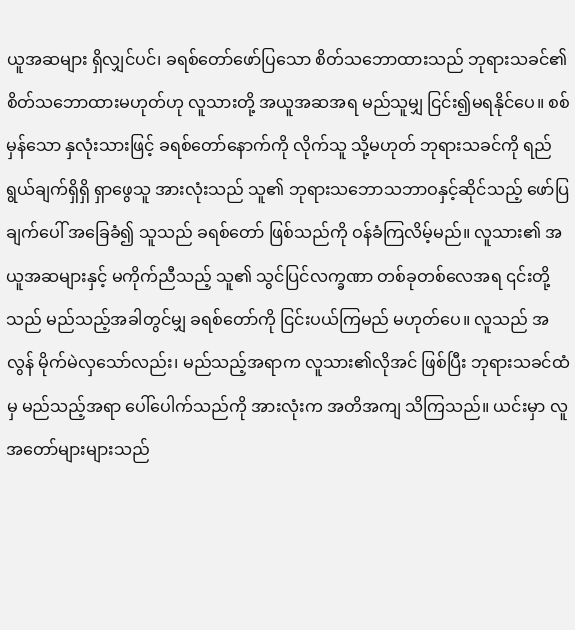ယူအဆများ ရှိလျှင်ပင်၊ ခရစ်တော်ဖော်ပြသော စိတ်သဘောထားသည် ဘုရားသခင်၏ စိတ်သဘောထားမဟုတ်ဟု လူသားတို့ အယူအဆအရ မည်သူမျှ ငြင်း၍မရနိုင်ပေ။ စစ်မှန်သော နှလုံးသားဖြင့် ခရစ်တော်နောက်ကို လိုက်သူ သို့မဟုတ် ဘုရားသခင်ကို ရည်ရွယ်ချက်ရှိရှိ ရှာဖွေသူ အားလုံးသည် သူ၏ ဘုရားသဘောသဘာဝနှင့်ဆိုင်သည့် ဖော်ပြချက်ပေါ် အခြေခံ၍ သူသည် ခရစ်တော် ဖြစ်သည်ကို ဝန်ခံကြလိမ့်မည်။ လူသား၏ အယူအဆများနှင့် မကိုက်ညီသည့် သူ၏ သွင်ပြင်လက္ခဏာ တစ်ခုတစ်လေအရ ၎င်းတို့သည် မည်သည့်အခါတွင်မျှ ခရစ်တော်ကို ငြင်းပယ်ကြမည် မဟုတ်ပေ။ လူသည် အလွန် မိုက်မဲလှသော်လည်း၊ မည်သည့်အရာက လူသား၏လိုအင် ဖြစ်ပြီး ဘုရားသခင်ထံမှ မည်သည့်အရာ ပေါ်ပေါက်သည်ကို အားလုံးက အတိအကျ သိကြသည်။ ယင်းမှာ လူအတော်များများသည်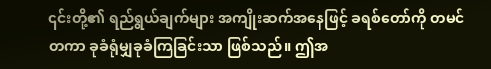၎င်းတို့၏ ရည်ရွယ်ချက်များ အကျိုးဆက်အနေဖြင့် ခရစ်တော်ကို တမင်တကာ ခုခံရုံမျှခုခံကြခြင်းသာ ဖြစ်သည်။ ဤအ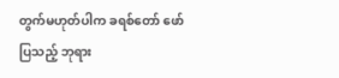တွက်မဟုတ်ပါက ခရစ်တော် ဖော်ပြသည့် ဘုရား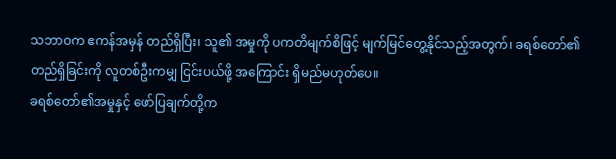သဘာဝက ဧကန်အမှန် တည်ရှိပြီး၊ သူ၏ အမှုကို ပကတိမျက်စိဖြင့် မျက်မြင်တွေ့နိုင်သည့်အတွက်၊ ခရစ်တော်၏ တည်ရှိခြင်းကို လူတစ်ဦးကမျှ ငြင်းပယ်ဖို့ အကြောင်း ရှိမည်မဟုတ်ပေ။
ခရစ်တော်၏အမှုနှင့် ဖော်ပြချက်တို့က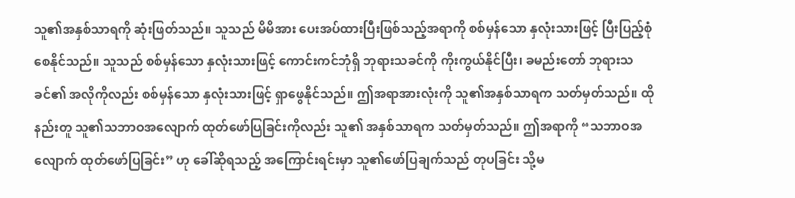သူ၏အနှစ်သာရကို ဆုံးဖြတ်သည်။ သူသည် မိမိအား ပေးအပ်ထားပြီးဖြစ်သည့်အရာကို စစ်မှန်သော နှလုံးသားဖြင့် ပြီးပြည့်စုံစေနိုင်သည်။ သူသည် စစ်မှန်သော နှလုံးသားဖြင့် ကောင်းကင်ဘုံရှိ ဘုရားသခင်ကို ကိုးကွယ်နိုင်ပြီး၊ ခမည်းတော် ဘုရားသခင်၏ အလိုကိုလည်း စစ်မှန်သော နှလုံးသားဖြင့် ရှာဖွေနိုင်သည်။ ဤအရာအားလုံးကို သူ၏အနှစ်သာရက သတ်မှတ်သည်။ ထိုနည်းတူ သူ၏သဘာဝအလျောက် ထုတ်ဖော်ပြခြင်းကိုလည်း သူ၏ အနှစ်သာရက သတ်မှတ်သည်။ ဤအရာကို “သဘာဝအလျောက် ထုတ်ဖော်ပြခြင်း” ဟု ခေါ်ဆိုရသည့် အကြောင်းရင်းမှာ သူ၏ဖော်ပြချက်သည် တုပခြင်း သို့မ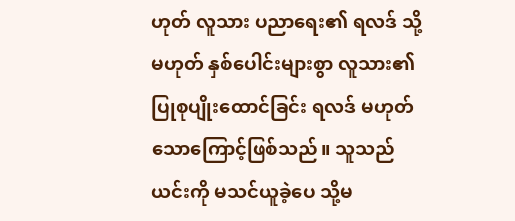ဟုတ် လူသား ပညာရေး၏ ရလဒ် သို့မဟုတ် နှစ်ပေါင်းများစွာ လူသား၏ ပြုစုပျိုးထောင်ခြင်း ရလဒ် မဟုတ်သောကြောင့်ဖြစ်သည်။ သူသည် ယင်းကို မသင်ယူခဲ့ပေ သို့မ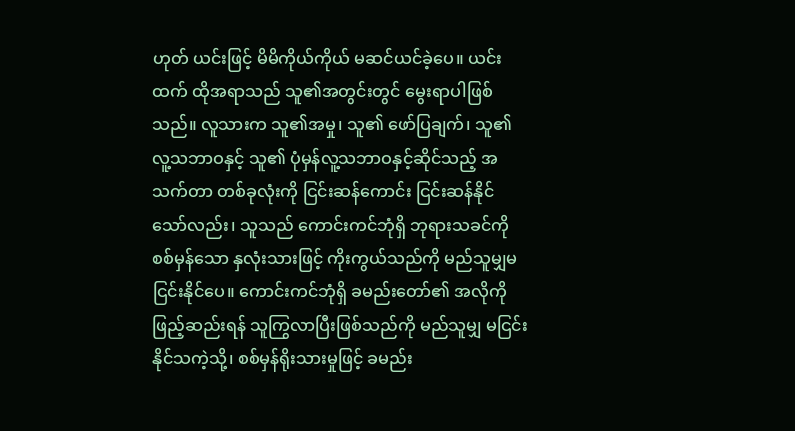ဟုတ် ယင်းဖြင့် မိမိကိုယ်ကိုယ် မဆင်ယင်ခဲ့ပေ။ ယင်းထက် ထိုအရာသည် သူ၏အတွင်းတွင် မွေးရာပါဖြစ်သည်။ လူသားက သူ၏အမှု၊ သူ၏ ဖော်ပြချက်၊ သူ၏လူ့သဘာဝနှင့် သူ၏ ပုံမှန်လူ့သဘာဝနှင့်ဆိုင်သည့် အသက်တာ တစ်ခုလုံးကို ငြင်းဆန်ကောင်း ငြင်းဆန်နိုင်သော်လည်း၊ သူသည် ကောင်းကင်ဘုံရှိ ဘုရားသခင်ကို စစ်မှန်သော နှလုံးသားဖြင့် ကိုးကွယ်သည်ကို မည်သူမျှမငြင်းနိုင်ပေ။ ကောင်းကင်ဘုံရှိ ခမည်းတော်၏ အလိုကို ဖြည့်ဆည်းရန် သူကြွလာပြီးဖြစ်သည်ကို မည်သူမျှ မငြင်းနိုင်သကဲ့သို့၊ စစ်မှန်ရိုးသားမှုဖြင့် ခမည်း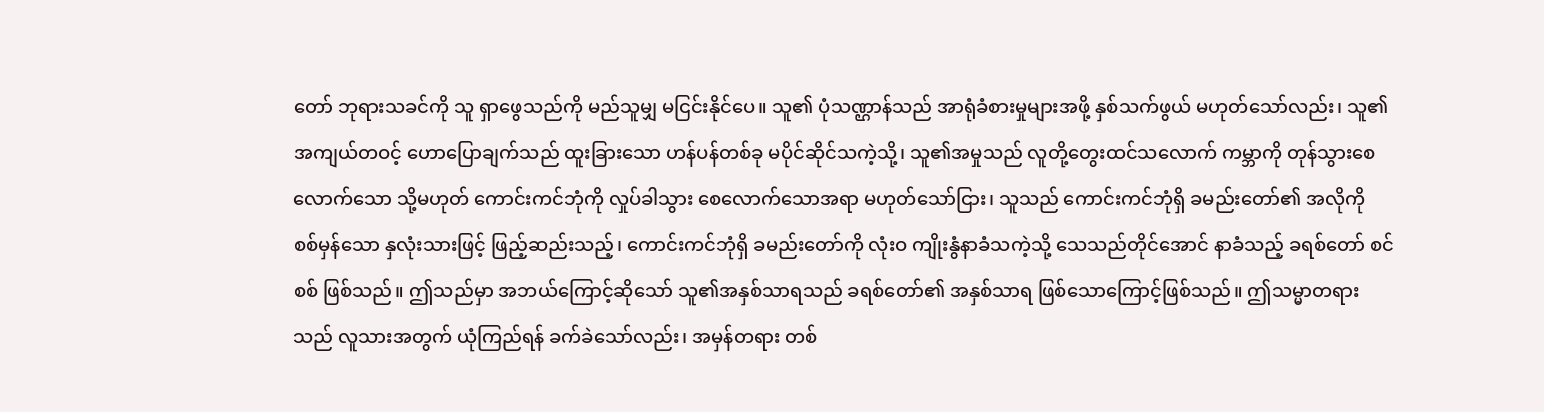တော် ဘုရားသခင်ကို သူ ရှာဖွေသည်ကို မည်သူမျှ မငြင်းနိုင်ပေ။ သူ၏ ပုံသဏ္ဌာန်သည် အာရုံခံစားမှုများအဖို့ နှစ်သက်ဖွယ် မဟုတ်သော်လည်း၊ သူ၏ အကျယ်တဝင့် ဟောပြောချက်သည် ထူးခြားသော ဟန်ပန်တစ်ခု မပိုင်ဆိုင်သကဲ့သို့၊ သူ၏အမှုသည် လူတို့တွေးထင်သလောက် ကမ္ဘာကို တုန်သွားစေလောက်သော သို့မဟုတ် ကောင်းကင်ဘုံကို လှုပ်ခါသွား စေလောက်သောအရာ မဟုတ်သော်ငြား၊ သူသည် ကောင်းကင်ဘုံရှိ ခမည်းတော်၏ အလိုကို စစ်မှန်သော နှလုံးသားဖြင့် ဖြည့်ဆည်းသည့်၊ ကောင်းကင်ဘုံရှိ ခမည်းတော်ကို လုံးဝ ကျိုးနွံနာခံသကဲ့သို့ သေသည်တိုင်အောင် နာခံသည့် ခရစ်တော် စင်စစ် ဖြစ်သည်။ ဤသည်မှာ အဘယ်ကြောင့်ဆိုသော် သူ၏အနှစ်သာရသည် ခရစ်တော်၏ အနှစ်သာရ ဖြစ်သောကြောင့်ဖြစ်သည်။ ဤသမ္မာတရားသည် လူသားအတွက် ယုံကြည်ရန် ခက်ခဲသော်လည်း၊ အမှန်တရား တစ်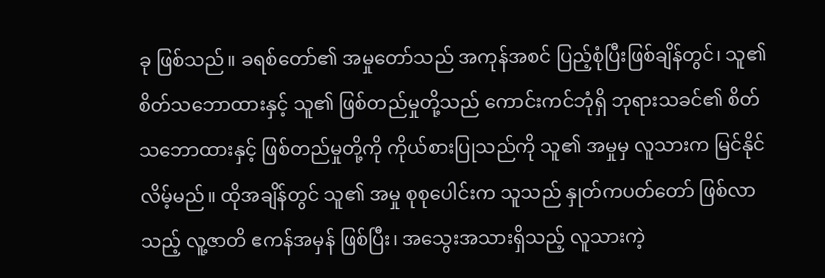ခု ဖြစ်သည်။ ခရစ်တော်၏ အမှုတော်သည် အကုန်အစင် ပြည့်စုံပြီးဖြစ်ချိန်တွင်၊ သူ၏ စိတ်သဘောထားနှင့် သူ၏ ဖြစ်တည်မှုတို့သည် ကောင်းကင်ဘုံရှိ ဘုရားသခင်၏ စိတ်သဘောထားနှင့် ဖြစ်တည်မှုတို့ကို ကိုယ်စားပြုသည်ကို သူ၏ အမှုမှ လူသားက မြင်နိုင်လိမ့်မည်။ ထိုအချိန်တွင် သူ၏ အမှု စုစုပေါင်းက သူသည် နှုတ်ကပတ်တော် ဖြစ်လာသည့် လူ့ဇာတိ ဧကန်အမှန် ဖြစ်ပြီး၊ အသွေးအသားရှိသည့် လူသားကဲ့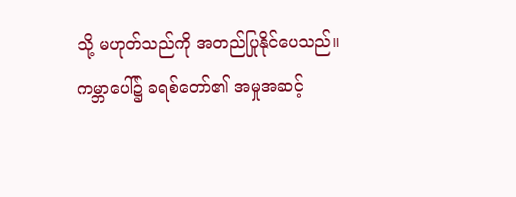သို့ မဟုတ်သည်ကို အတည်ပြုနိုင်ပေသည်။ ကမ္ဘာပေါ်၌ ခရစ်တော်၏ အမှုအဆင့်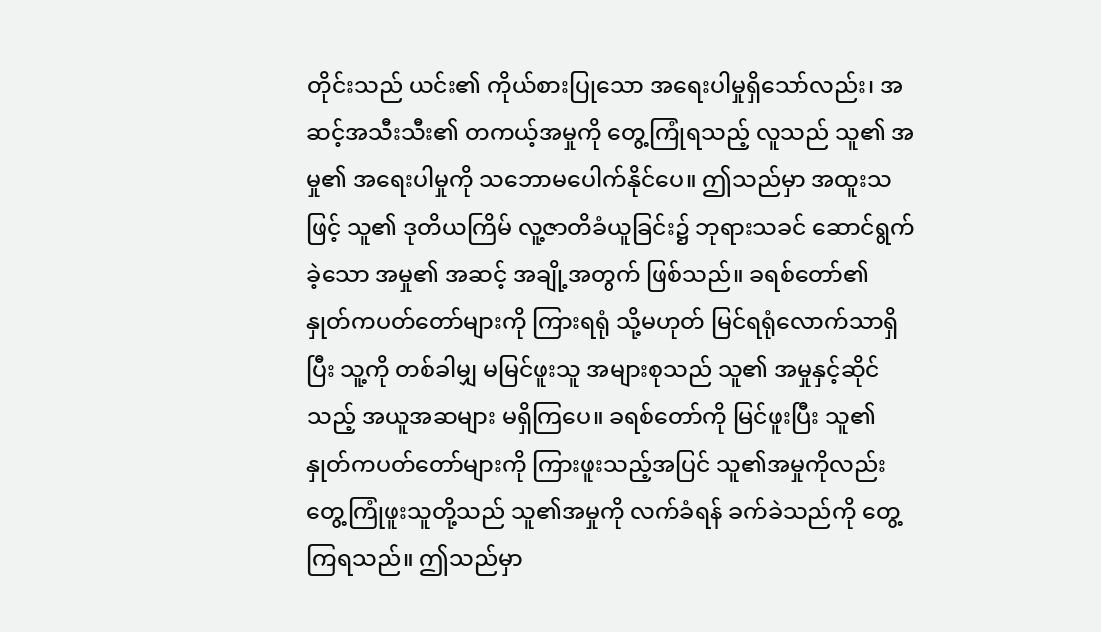တိုင်းသည် ယင်း၏ ကိုယ်စားပြုသော အရေးပါမှုရှိသော်လည်း၊ အဆင့်အသီးသီး၏ တကယ့်အမှုကို တွေ့ကြုံရသည့် လူသည် သူ၏ အမှု၏ အရေးပါမှုကို သဘောမပေါက်နိုင်ပေ။ ဤသည်မှာ အထူးသဖြင့် သူ၏ ဒုတိယကြိမ် လူ့ဇာတိခံယူခြင်း၌ ဘုရားသခင် ဆောင်ရွက်ခဲ့သော အမှု၏ အဆင့် အချို့အတွက် ဖြစ်သည်။ ခရစ်တော်၏ နှုတ်ကပတ်တော်များကို ကြားရရုံ သို့မဟုတ် မြင်ရရုံလောက်သာရှိပြီး သူ့ကို တစ်ခါမျှ မမြင်ဖူးသူ အများစုသည် သူ၏ အမှုနှင့်ဆိုင်သည့် အယူအဆများ မရှိကြပေ။ ခရစ်တော်ကို မြင်ဖူးပြီး သူ၏နှုတ်ကပတ်တော်များကို ကြားဖူးသည့်အပြင် သူ၏အမှုကိုလည်း တွေ့ကြုံဖူးသူတို့သည် သူ၏အမှုကို လက်ခံရန် ခက်ခဲသည်ကို တွေ့ကြရသည်။ ဤသည်မှာ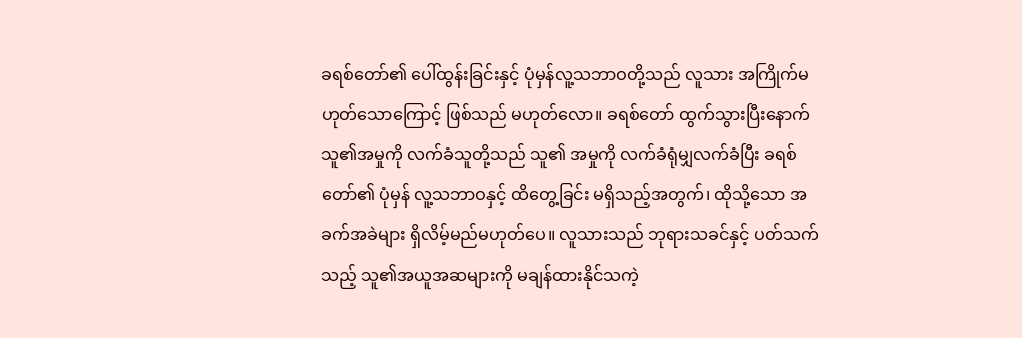ခရစ်တော်၏ ပေါ်ထွန်းခြင်းနှင့် ပုံမှန်လူ့သဘာဝတို့သည် လူသား အကြိုက်မဟုတ်သောကြောင့် ဖြစ်သည် မဟုတ်လော။ ခရစ်တော် ထွက်သွားပြီးနောက် သူ၏အမှုကို လက်ခံသူတို့သည် သူ၏ အမှုကို လက်ခံရုံမျှလက်ခံပြီး ခရစ်တော်၏ ပုံမှန် လူ့သဘာဝနှင့် ထိတွေ့ခြင်း မရှိသည့်အတွက်၊ ထိုသို့သော အခက်အခဲများ ရှိလိမ့်မည်မဟုတ်ပေ။ လူသားသည် ဘုရားသခင်နှင့် ပတ်သက်သည့် သူ၏အယူအဆများကို မချန်ထားနိုင်သကဲ့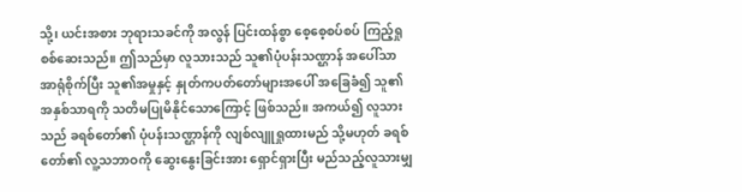သို့၊ ယင်းအစား ဘုရားသခင်ကို အလွန် ပြင်းထန်စွာ စေ့စေ့စပ်စပ် ကြည့်ရှုစစ်ဆေးသည်။ ဤသည်မှာ လူသားသည် သူ၏ပုံပန်းသဏ္ဌာန် အပေါ်သာ အာရုံစိုက်ပြီး သူ၏အမှုနှင့် နှုတ်ကပတ်တော်များအပေါ် အခြေခံ၍ သူ၏အနှစ်သာရကို သတိမပြုမိနိုင်သောကြောင့် ဖြစ်သည်။ အကယ်၍ လူသားသည် ခရစ်တော်၏ ပုံပန်းသဏ္ဌာန်ကို လျစ်လျူရှုထားမည် သို့မဟုတ် ခရစ်တော်၏ လူ့သဘာဝကို ဆွေးနွေးခြင်းအား ရှောင်ရှားပြီး မည်သည့်လူသားမျှ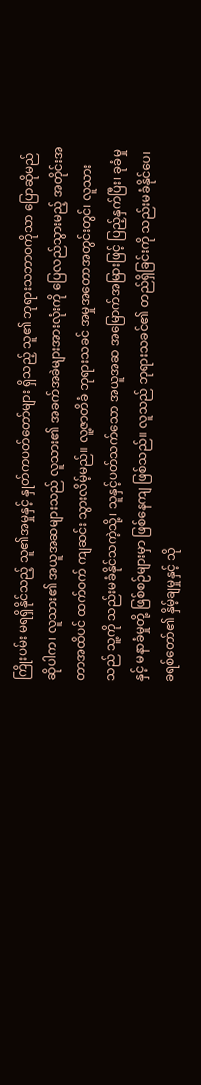ကြိုးပမ်း မရရှိနိုင်သည့် သူ၏အမှုနှင့် နှုတ်ကပတ်တော်များ ရှိသည့် သူ၏ ဘုရားသဘာဝကိုသာ ပြောဆိုမည်ဆိုပါက၊ လူသား၏ အယူအဆများသည် လူသား၏ အခက်အခဲများအားလုံးကို ပြေလည်သွားမည့် အတိုင်းအတာအထိပင် ထက်ဝက် ကျဆင်း သွားလိမ့်မည်။ လူ့ဇာတိခံ ဘုရားသခင် အမှုအတောအတွင်းတွင်၊ လူသားသည် သူ့ကို သည်းမခံနိုင်သကဲ့သို့၊ သူနှင့်ပတ်သက်သော အယူအဆ အမြောက်အမြားဖြင့် ပြည့်နှက်ပြီး၊ ခုခံမှုနှင့် မနာခံမှုတို့ ဖြစ်စဉ်များမှာ ဖြစ်နေကျ ဖြစ်သည်။ လူသည် ဘုရားသခင်၏ တည်ရှိခြင်းကို သည်းမခံနိုင်ပေ၊ ခရစ်တော်၏ နှိမ့်ချမှုနှင့် သို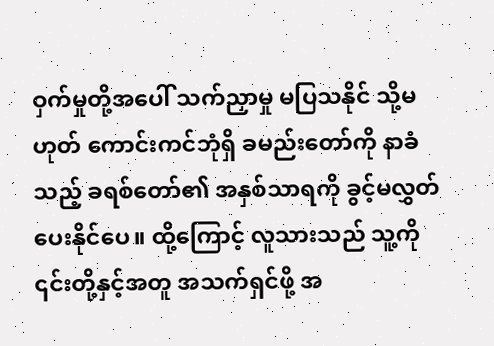ဝှက်မှုတို့အပေါ် သက်ညှာမှု မပြသနိုင် သို့မဟုတ် ကောင်းကင်ဘုံရှိ ခမည်းတော်ကို နာခံသည့် ခရစ်တော်၏ အနှစ်သာရကို ခွင့်မလွှတ်ပေးနိုင်ပေ။ ထို့ကြောင့် လူသားသည် သူ့ကို ၎င်းတို့နှင့်အတူ အသက်ရှင်ဖို့ အ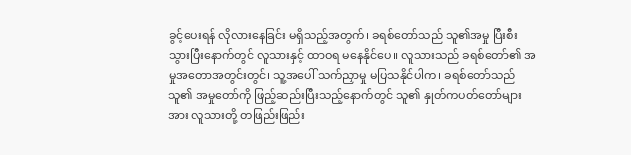ခွင့်ပေးရန် လိုလားနေခြင်း မရှိသည့်အတွက်၊ ခရစ်တော်သည် သူ၏အမှု ပြီးစီးသွားပြီးနောက်တွင် လူသားနှင့် ထာဝရ မနေနိုင်ပေ။ လူသားသည် ခရစ်တော်၏ အမှုအတောအတွင်းတွင်၊ သူ့အပေါ် သက်ညှာမှု မပြသနိုင်ပါက၊ ခရစ်တော်သည် သူ၏ အမှုတော်ကို ဖြည့်ဆည်းပြီးသည့်နောက်တွင် သူ၏ နှုတ်ကပတ်တော်များအား လူသားတို့ တဖြည်းဖြည်း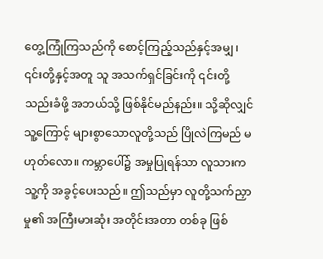တွေ့ကြုံကြသည်ကို စောင့်ကြည့်သည်နှင့်အမျှ၊ ၎င်းတို့နှင့်အတူ သူ အသက်ရှင်ခြင်းကို ၎င်းတို့ သည်းခံဖို့ အဘယ်သို့ ဖြစ်နိုင်မည်နည်း။ သို့ဆိုလျှင် သူ့ကြောင့် များစွာသောလူတို့သည် ပြိုလဲကြမည် မဟုတ်လော။ ကမ္ဘာပေါ်၌ အမှုပြုရန်သာ လူသားက သူ့ကို အခွင့်ပေးသည်။ ဤသည်မှာ လူတို့သက်ညှာမှု၏ အကြီးမားဆုံး အတိုင်းအတာ တစ်ခု ဖြစ်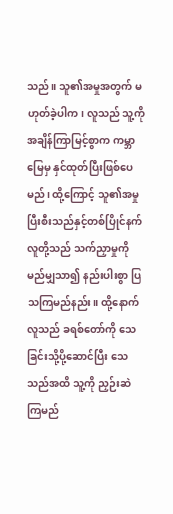သည်။ သူ၏အမှုအတွက် မဟုတ်ခဲ့ပါက၊ လူသည် သူ့ကို အချိန်ကြာမြင့်စွာက ကမ္ဘာမြေမှ နှင်ထုတ်ပြီးဖြစ်ပေမည်၊ ထို့ကြောင့် သူ၏အမှု ပြီးစီးသည်နှင့်တစ်ပြိုင်နက် လူတို့သည် သက်ညှာမှုကို မည်မျှသာ၍ နည်းပါးစွာ ပြသကြမည်နည်း။ ထို့နောက် လူသည် ခရစ်တော်ကို သေခြင်းသို့ပို့ဆောင်ပြီး သေသည်အထိ သူ့ကို ညှဉ်းဆဲကြမည်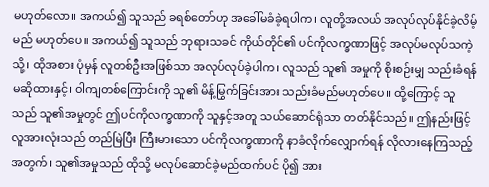မဟုတ်လော။ အကယ်၍ သူသည် ခရစ်တော်ဟု အခေါ်မခံခဲ့ရပါက၊ လူတို့အလယ် အလုပ်လုပ်နိုင်ခဲ့လိမ့်မည် မဟုတ်ပေ။ အကယ်၍ သူသည် ဘုရားသခင် ကိုယ်တိုင်၏ ပင်ကိုလက္ခဏာဖြင့် အလုပ်မလုပ်သကဲ့သို့၊ ထိုအစား ပုံမှန် လူတစ်ဦးအဖြစ်သာ အလုပ်လုပ်ခဲ့ပါက၊ လူသည် သူ၏ အမှုကို စိုးစဉ်းမျှ သည်းခံရန်မဆိုထားနှင့်၊ ဝါကျတစ်ကြောင်းကို သူ၏ မိန့်မြွက်ခြင်းအား သည်းခံမည်မဟုတ်ပေ။ ထို့ကြောင့် သူသည် သူ၏အမှုတွင် ဤပင်ကိုလက္ခဏာကို သူနှင့်အတူ သယ်ဆောင်ရုံသာ တတ်နိုင်သည်။ ဤနည်းဖြင့် လူအားလုံးသည် တည်မြဲပြီး ကြီးမားသော ပင်ကိုလက္ခဏာကို နာခံလိုက်လျှောက်ရန် လိုလားနေကြသည့်အတွက်၊ သူ၏အမှုသည် ထိုသို့ မလုပ်ဆောင်ခဲ့မည်ထက်ပင် ပို၍ အား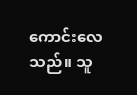ကောင်းလေသည်။ သူ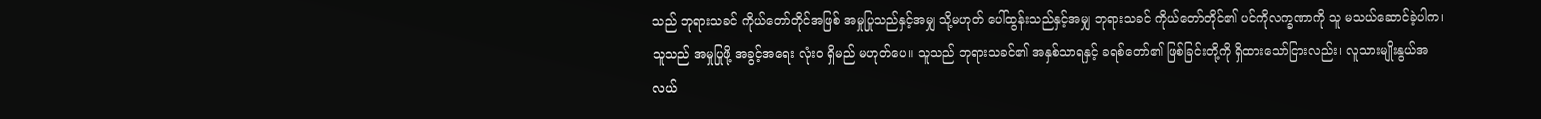သည် ဘုရားသခင် ကိုယ်တော်တိုင်အဖြစ် အမှုပြုသည်နှင့်အမျှ သို့မဟုတ် ပေါ်ထွန်းသည်နှင့်အမျှ ဘုရားသခင် ကိုယ်တော်တိုင်၏ ပင်ကိုလက္ခဏာကို သူ မသယ်ဆောင်ခဲ့ပါက၊ သူသည် အမှုပြုဖို့ အခွင့်အရေး လုံးဝ ရှိမည် မဟုတ်ပေ။ သူသည် ဘုရားသခင်၏ အနှစ်သာရနှင့် ခရစ်တော်၏ ဖြစ်ခြင်းတို့ကို ရှိထားသော်ငြားလည်း၊ လူသားမျိုးနွယ်အလယ်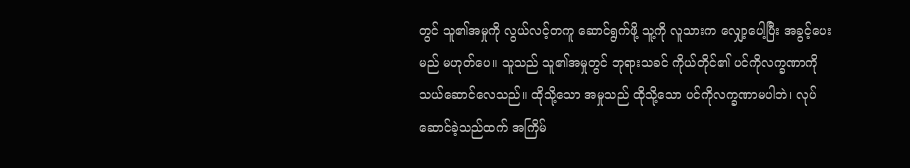တွင် သူ၏အမှုကို လွယ်လင့်တကူ ဆောင်ရွက်ဖို့ သူ့ကို လူသားက လျှော့ပေါ့ပြီး အခွင့်ပေးမည် မဟုတ်ပေ။ သူသည် သူ၏အမှုတွင် ဘုရားသခင် ကိုယ်တိုင်၏ ပင်ကိုလက္ခဏာကို သယ်ဆောင်လေသည်။ ထိုသို့သော အမှုသည် ထိုသို့သော ပင်ကိုလက္ခဏာမပါဘဲ၊ လုပ်ဆောင်ခဲ့သည်ထက် အကြိမ်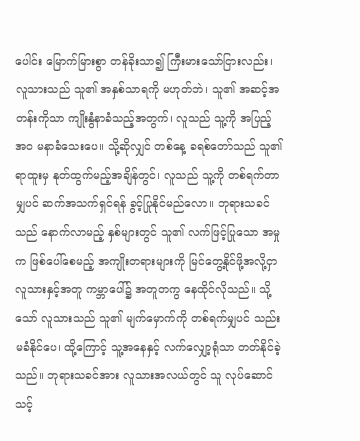ပေါင်း မြောက်မြားစွာ တန်ခိုးသာ၍ ကြီးမားသော်ငြားလည်း၊ လူသားသည် သူ၏ အနှစ်သာရကို မဟုတ်ဘဲ၊ သူ၏ အဆင့်အတန်းကိုသာ ကျိုးနွံနာခံသည့်အတွက်၊ လူသည် သူ့ကို အပြည့်အဝ မနာခံသေးပေ။ သို့ဆိုလျှင် တစ်နေ့ ခရစ်တော်သည် သူ၏ရာထူးမှ နုတ်ထွက်မည့်အချိန်တွင်၊ လူသည် သူ့ကို တစ်ရက်တာမျှပင် ဆက်အသက်ရှင်ရန် ခွင့်ပြုနိုင်မည်လော။ ဘုရားသခင်သည် နောက်လာမည့် နှစ်များတွင် သူ၏ လက်ဖြင့်ပြုသော အမှုက ဖြစ်ပေါ်စေမည့် အကျိုးတရားများကို မြင်တွေ့နိုင်ဖို့အလို့ငှာ လူသားနှင့်အတူ ကမ္ဘာပေါ်၌ အတူတကွ နေထိုင်လိုသည်။ သို့သော် လူသားသည် သူ၏ မျက်မှောက်ကို တစ်ရက်မျှပင် သည်းမခံနိုင်ပေ၊ ထို့ကြောင့် သူ့အနေနှင့် လက်လျှော့ရုံသာ တတ်နိုင်ခဲ့သည်။ ဘုရားသခင်အား လူသားအလယ်တွင် သူ လုပ်ဆောင်သင့်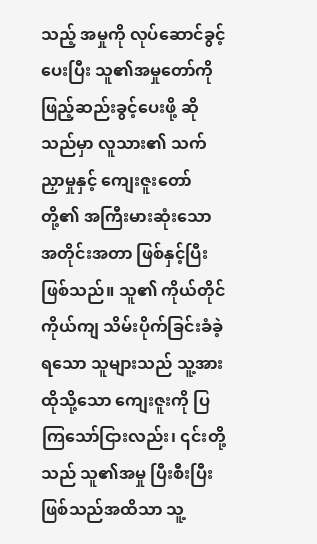သည့် အမှုကို လုပ်ဆောင်ခွင့်ပေးပြီး သူ၏အမှုတော်ကို ဖြည့်ဆည်းခွင့်ပေးဖို့ ဆိုသည်မှာ လူသား၏ သက်ညှာမှုနှင့် ကျေးဇူးတော်တို့၏ အကြီးမားဆုံးသော အတိုင်းအတာ ဖြစ်နှင့်ပြီး ဖြစ်သည်။ သူ၏ ကိုယ်တိုင်ကိုယ်ကျ သိမ်းပိုက်ခြင်းခံခဲ့ရသော သူများသည် သူ့အား ထိုသို့သော ကျေးဇူးကို ပြကြသော်ငြားလည်း၊ ၎င်းတို့သည် သူ၏အမှု ပြီးစီးပြီးဖြစ်သည်အထိသာ သူ့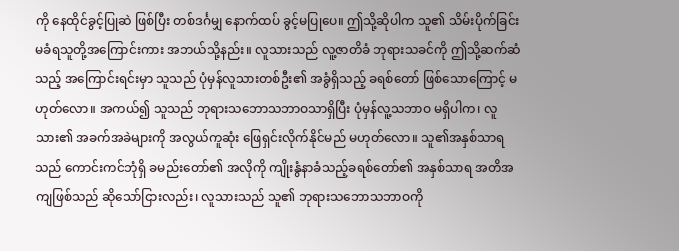ကို နေထိုင်ခွင့်ပြုဆဲ ဖြစ်ပြီး တစ်ဒင်္ဂမျှ နောက်ထပ် ခွင့်မပြုပေ။ ဤသို့ဆိုပါက သူ၏ သိမ်းပိုက်ခြင်း မခံရသူတို့အကြောင်းကား အဘယ်သို့နည်း။ လူသားသည် လူ့ဇာတိခံ ဘုရားသခင်ကို ဤသို့ဆက်ဆံသည့် အကြောင်းရင်းမှာ သူသည် ပုံမှန်လူသားတစ်ဦး၏ အခွံရှိသည့် ခရစ်တော် ဖြစ်သောကြောင့် မဟုတ်လော။ အကယ်၍ သူသည် ဘုရားသဘောသဘာဝသာရှိပြီး ပုံမှန်လူ့သဘာဝ မရှိပါက၊ လူသား၏ အခက်အခဲများကို အလွယ်ကူဆုံး ဖြေရှင်းလိုက်နိုင်မည် မဟုတ်လော။ သူ၏အနှစ်သာရသည် ကောင်းကင်ဘုံရှိ ခမည်းတော်၏ အလိုကို ကျိုးနွံနာခံသည့်ခရစ်တော်၏ အနှစ်သာရ အတိအကျဖြစ်သည် ဆိုသော်ငြားလည်း၊ လူသားသည် သူ၏ ဘုရားသဘောသဘာဝကို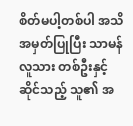စိတ်မပါ့တစ်ပါ အသိအမှတ်ပြုပြီး သာမန်လူသား တစ်ဦးနှင့်ဆိုင်သည့် သူ၏ အ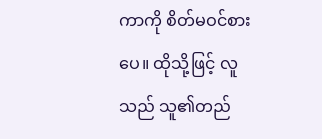ကာကို စိတ်မဝင်စားပေ။ ထိုသို့ဖြင့် လူသည် သူ၏တည်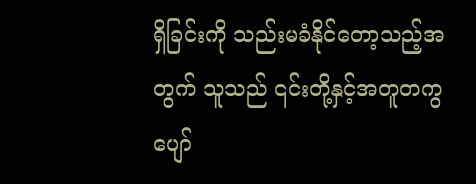ရှိခြင်းကို သည်းမခံနိုင်တော့သည့်အတွက် သူသည် ၎င်းတို့နှင့်အတူတကွ ပျော်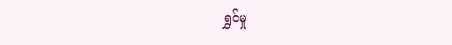ရွှင်မှု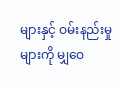များနှင့် ဝမ်းနည်းမှုများကို မျှဝေ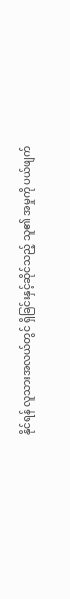နိုင်ရန် လူသားအလယ်တွင် ရှိခြင်းနှင့်ဆိုင်သည့် သူ၏ အမှုကို ပယ်ဖျက်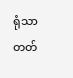ရုံသာ တတ်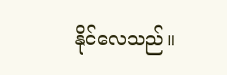နိုင်လေသည်။